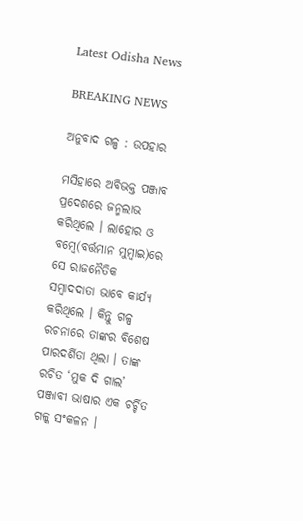Latest Odisha News

BREAKING NEWS

ଅନୁବାଦ ଗଳ୍ପ : ଉପହାର

ମସିହାରେ ଅବିଭକ୍ତ ପଞ୍ଜାବ ପ୍ରଦେଶରେ ଜନ୍ମଲାଭ କରିଥିଲେ । ଲାହୋର ଓ ବମ୍ବେ(ବର୍ତ୍ତମାନ ମୁମ୍ବାଇ)ରେ ସେ ରାଜନୈତିକ ସମ୍ବାଦଦାତା ଭାବେ କାର୍ଯ୍ୟ କରିଥିଲେ । କିନ୍ତୁ ଗଳ୍ପ ରଚନାରେ ତାଙ୍କର ବିଶେଷ ପାରଦର୍ଶିତା ଥିଲା । ତାଙ୍କ ରଚିତ ‘ମୁକ ଦି ଗାଲ’ ପଞ୍ଜାବୀ ଭାଷାର ଏକ ଚର୍ଚ୍ଚିତ ଗଳ୍କ ସଂକଳନ ।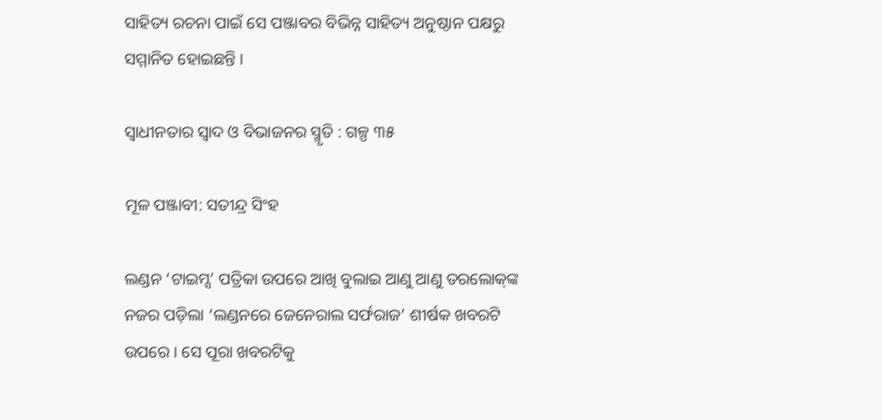ସାହିତ୍ୟ ରଚନା ପାଇଁ ସେ ପଞ୍ଜାବର ବିଭିନ୍ନ ସାହିତ୍ୟ ଅନୁଷ୍ଠାନ ପକ୍ଷରୁ ସମ୍ମାନିତ ହୋଇଛନ୍ତି ।

ସ୍ୱାଧୀନତାର ସ୍ୱାଦ ଓ ବିଭାଜନର ସ୍ମୃତି : ଗଳ୍ପ ୩୫

ମୂଳ ପଞ୍ଜାବୀ: ସତୀନ୍ଦ୍ର ସିଂହ

ଲଣ୍ଡନ ‘ଟାଇମ୍ସ’ ପତ୍ରିକା ଉପରେ ଆଖି ବୁଲାଇ ଆଣୁ ଆଣୁ ତରଲୋକ୍‍ଙ୍କ ନଜର ପଡ଼ିଲା ‘ଲଣ୍ଡନରେ ଜେନେରାଲ ସର୍ଫରାଜ’ ଶୀର୍ଷକ ଖବରଟି ଉପରେ । ସେ ପୂରା ଖବରଟିକୁ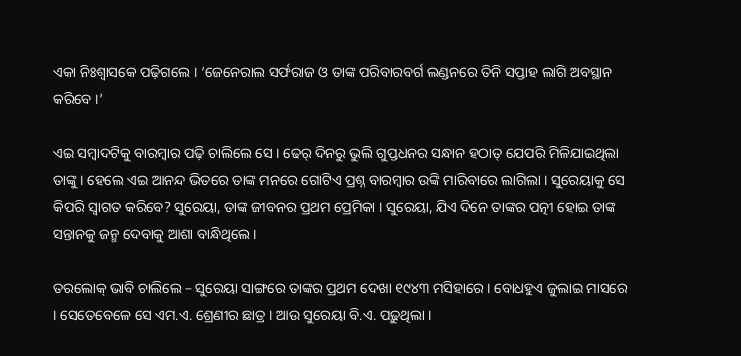ଏକା ନିଃଶ୍ୱାସକେ ପଢ଼ିଗଲେ । ‘ଜେନେରାଲ ସର୍ଫରାଜ ଓ ତାଙ୍କ ପରିବାରବର୍ଗ ଲଣ୍ଡନରେ ତିନି ସପ୍ତାହ ଲାଗି ଅବସ୍ଥାନ କରିବେ ।’

ଏଇ ସମ୍ବାଦଟିକୁ ବାରମ୍ବାର ପଢ଼ି ଚାଲିଲେ ସେ । ଢେର୍‍ ଦିନରୁ ଭୁଲି ଗୁପ୍ତଧନର ସନ୍ଧାନ ହଠାତ୍‍ ଯେପରି ମିଳିଯାଇଥିଲା ତାଙ୍କୁ । ହେଲେ ଏଇ ଆନନ୍ଦ ଭିତରେ ତାଙ୍କ ମନରେ ଗୋଟିଏ ପ୍ରଶ୍ନ ବାରମ୍ବାର ଉଙ୍କି ମାରିବାରେ ଲାଗିଲା । ସୁରେୟାକୁ ସେ କିପରି ସ୍ୱାଗତ କରିବେ? ସୁରେୟା, ତାଙ୍କ ଜୀବନର ପ୍ରଥମ ପ୍ରେମିକା । ସୁରେୟା, ଯିଏ ଦିନେ ତାଙ୍କର ପତ୍ନୀ ହୋଇ ତାଙ୍କ ସନ୍ତାନକୁ ଜନ୍ମ ଦେବାକୁ ଆଶା ବାନ୍ଧିଥିଲେ ।

ତରଲୋକ୍‍ ଭାବି ଚାଲିଲେ – ସୁରେୟା ସାଙ୍ଗରେ ତାଙ୍କର ପ୍ରଥମ ଦେଖା ୧୯୪୩ ମସିହାରେ । ବୋଧହୁଏ ଜୁଲାଇ ମାସରେ । ସେତେବେଳେ ସେ ଏମ.ଏ. ଶ୍ରେଣୀର ଛାତ୍ର । ଆଉ ସୁରେୟା ବି.ଏ. ପଢ଼ୁଥିଲା ।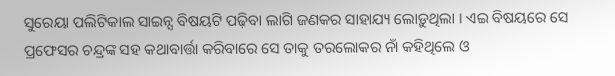ସୁରେୟା ପଲିଟିକାଲ ସାଇନ୍ସ ବିଷୟଟି ପଢ଼ିବା ଲାଗି ଜଣକର ସାହାଯ୍ୟ ଲୋଡ଼ୁଥିଲା । ଏଇ ବିଷୟରେ ସେ ପ୍ରଫେସର ଚନ୍ଦ୍ରଙ୍କ ସହ କଥାବାର୍ତ୍ତା କରିବାରେ ସେ ତାକୁ ତରଲୋକର ନାଁ କହିଥିଲେ ଓ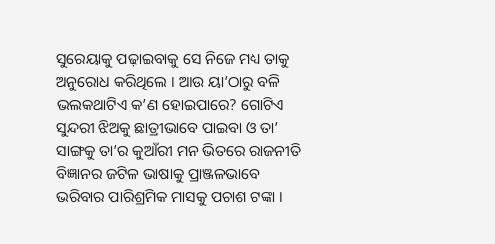ସୁରେୟାକୁ ପଢ଼ାଇବାକୁ ସେ ନିଜେ ମଧ୍ୟ ତାକୁ ଅନୁରୋଧ କରିଥିଲେ । ଆଉ ୟା’ଠାରୁ ବଳି
ଭଲକଥାଟିଏ କ’ଣ ହୋଇପାରେ? ଗୋଟିଏ ସୁନ୍ଦରୀ ଝିଅକୁ ଛାତ୍ରୀଭାବେ ପାଇବା ଓ ତା’ ସାଙ୍ଗକୁ ତା’ର କୁଆଁରୀ ମନ ଭିତରେ ରାଜନୀତି ବିଜ୍ଞାନର ଜଟିଳ ଭାଷାକୁ ପ୍ରାଞ୍ଜଳଭାବେ ଭରିବାର ପାରିଶ୍ରମିକ ମାସକୁ ପଚାଶ ଟଙ୍କା ।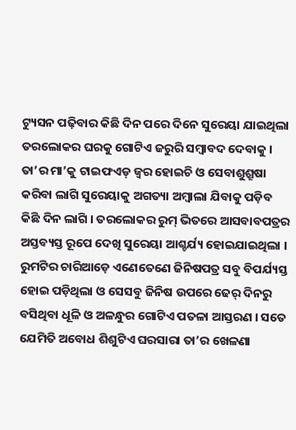ଟ୍ୟୁସନ ପଢ଼ିବାର କିଛି ଦିନ ପରେ ଦିନେ ସୁରେୟା ଯାଇଥିଲା ତରଲୋକର ଘରକୁ ଗୋଟିଏ ଜରୁରି ସମ୍ବାବଦ ଦେବାକୁ । ତା’ର ମା’କୁ ଟାଇଫଏଡ୍‍ ଜ୍ୱର ହୋଇଚି ଓ ସେବାଶୁଶ୍ରୂଷା କରିବା ଲାଗି ସୁରେୟାକୁ ଅଗତ୍ୟା ଅମ୍ବାଲା ଯିବାକୁ ପଡ଼ିବ କିଛି ଦିନ ଲାଗି । ତରଲୋକର ରୁମ୍‍ ଭିତରେ ଆସବାବପତ୍ରର ଅସ୍ତବ୍ୟସ୍ତ ରୂପେ ଦେଖି ସୁରେୟା ଆଶ୍ଚର୍ଯ୍ୟ ହୋଇଯାଇଥିଲା । ରୁମଟିର ଚାରିଆଡ଼େ ଏଣେତେଣେ ଜିନିଷପତ୍ର ସବୁ ବିପର୍ଯ୍ୟସ୍ତ ହୋଇ ପଡ଼ିଥିଲା ଓ ସେସବୁ ଜିନିଷ ଉପରେ ଢେର୍‍ ଦିନରୁ ବସିଥିବା ଧୂଳି ଓ ଅଳନ୍ଧୁର ଗୋଟିଏ ପତଳା ଆସ୍ତରଣ । ସତେ ଯେମିତି ଅବୋଧ ଶିଶୁଟିଏ ଘରସାରା ତା’ର ଖେଳଣା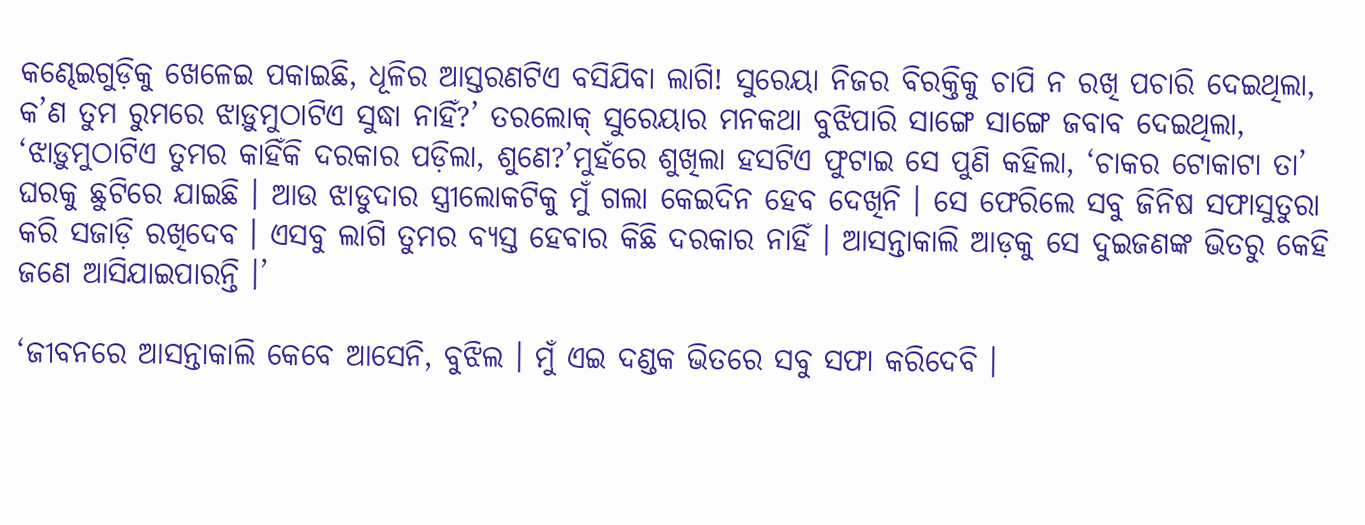କଣ୍ଢେଇଗୁଡ଼ିକୁ ଖେଳେଇ ପକାଇଛି, ଧୂଳିର ଆସ୍ତରଣଟିଏ ବସିଯିବା ଲାଗି! ସୁରେୟା ନିଜର ବିରକ୍ତିକୁ ଚାପି ନ ରଖି ପଚାରି ଦେଇଥିଲା, କ’ଣ ତୁମ ରୁମରେ ଝାଡ଼ୁମୁଠାଟିଏ ସୁଦ୍ଧା ନାହିଁ?’ ତରଲୋକ୍‍ ସୁରେୟାର ମନକଥା ବୁଝିପାରି ସାଙ୍ଗେ ସାଙ୍ଗେ ଜବାବ ଦେଇଥିଲା, ‘ଝାଡ଼ୁମୁଠାଟିଏ ତୁମର କାହିଁକି ଦରକାର ପଡ଼ିଲା, ଶୁଣେ?’ମୁହଁରେ ଶୁଖିଲା ହସଟିଏ ଫୁଟାଇ ସେ ପୁଣି କହିଲା, ‘ଚାକର ଟୋକାଟା ତା’ ଘରକୁ ଛୁଟିରେ ଯାଇଛି । ଆଉ ଝାଡୁଦାର ସ୍ତ୍ରୀଲୋକଟିକୁ ମୁଁ ଗଲା କେଇଦିନ ହେବ ଦେଖିନି । ସେ ଫେରିଲେ ସବୁ ଜିନିଷ ସଫାସୁତୁରା କରି ସଜାଡ଼ି ରଖିଦେବ । ଏସବୁ ଲାଗି ତୁମର ବ୍ୟସ୍ତ ହେବାର କିଛି ଦରକାର ନାହିଁ । ଆସନ୍ତାକାଲି ଆଡ଼କୁ ସେ ଦୁଇଜଣଙ୍କ ଭିତରୁ କେହି ଜଣେ ଆସିଯାଇପାରନ୍ତି ।’

‘ଜୀବନରେ ଆସନ୍ତାକାଲି କେବେ ଆସେନି, ବୁଝିଲ । ମୁଁ ଏଇ ଦଣ୍ଡକ ଭିତରେ ସବୁ ସଫା କରିଦେବି ।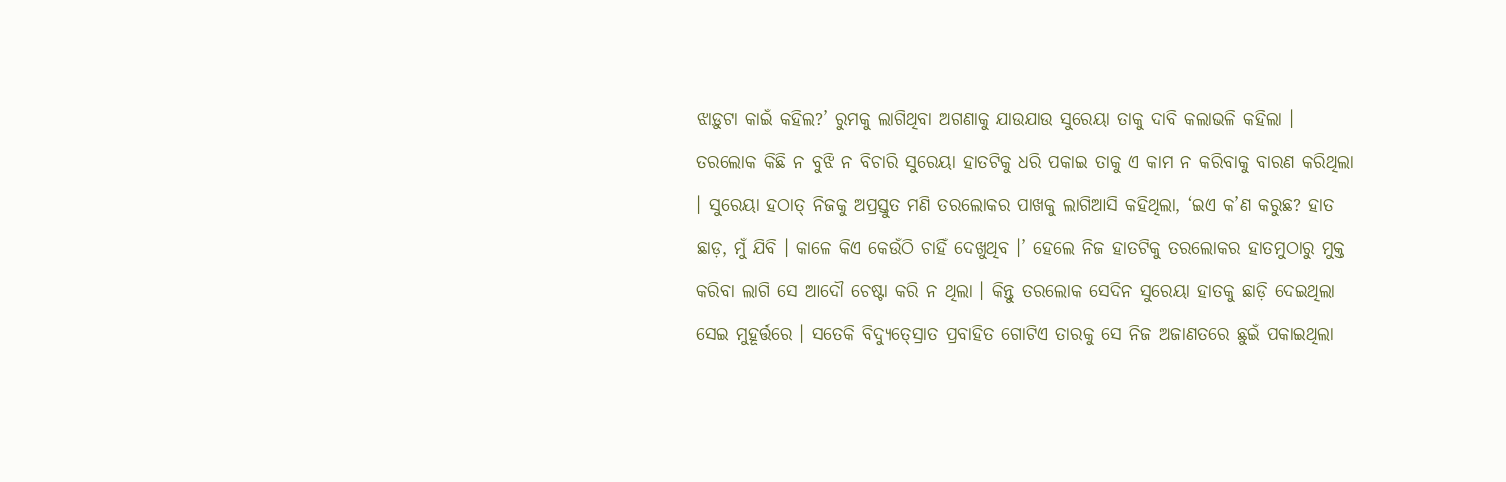ଝାଡ଼ୁଟା କାଇଁ କହିଲ?’ ରୁମକୁ ଲାଗିଥିବା ଅଗଣାକୁ ଯାଉଯାଉ ସୁରେୟା ତାକୁ ଦାବି କଲାଭଳି କହିଲା । ତରଲୋକ କିଛି ନ ବୁଝି ନ ବିଚାରି ସୁରେୟା ହାତଟିକୁ ଧରି ପକାଇ ତାକୁ ଏ କାମ ନ କରିବାକୁ ବାରଣ କରିଥିଲା । ସୁରେୟା ହଠାତ୍‍ ନିଜକୁ ଅପ୍ରସ୍ତୁତ ମଣି ତରଲୋକର ପାଖକୁ ଲାଗିଆସି କହିଥିଲା, ‘ଇଏ କ’ଣ କରୁଛ? ହାତ ଛାଡ଼, ମୁଁ ଯିବି । କାଳେ କିଏ କେଉଁଠି ଚାହିଁ ଦେଖୁଥିବ ।’ ହେଲେ ନିଜ ହାତଟିକୁ ତରଲୋକର ହାତମୁଠାରୁ ମୁକ୍ତ କରିବା ଲାଗି ସେ ଆଦୌ ଚେଷ୍ଟା କରି ନ ଥିଲା । କିନ୍ତୁ ତରଲୋକ ସେଦିନ ସୁରେୟା ହାତକୁ ଛାଡ଼ି ଦେଇଥିଲା ସେଇ ମୁହୂର୍ତ୍ତରେ । ସତେକି ବିଦ୍ୟୁତ୍‍ସ୍ରୋତ ପ୍ରବାହିତ ଗୋଟିଏ ତାରକୁ ସେ ନିଜ ଅଜାଣତରେ ଛୁଇଁ ପକାଇଥିଲା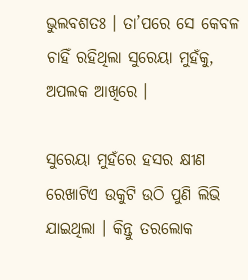ଭୁଲବଶତଃ । ତା’ପରେ ସେ କେବଳ ଚାହିଁ ରହିଥିଲା ସୁରେୟା ମୁହଁକୁ, ଅପଲକ ଆଖିରେ ।

ସୁରେୟା ମୁହଁରେ ହସର କ୍ଷୀଣ ରେଖାଟିଏ ଉକୁଟି ଉଠି ପୁଣି ଲିଭି ଯାଇଥିଲା । କିନ୍ତୁ ତରଲୋକ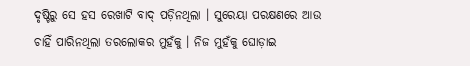ଦୃଷ୍ଟିରୁ ସେ ହସ ରେଖାଟି ବାଦ୍‍ ପଡ଼ିନଥିଲା । ସୁରେୟା ପରକ୍ଷଣରେ ଆଉ ଚାହିଁ ପାରିନଥିଲା ତରଲୋକର ମୁହଁକୁ । ନିଜ ମୁହଁକୁ ଘୋଡ଼ାଇ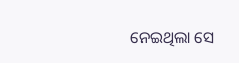ନେଇଥିଲା ସେ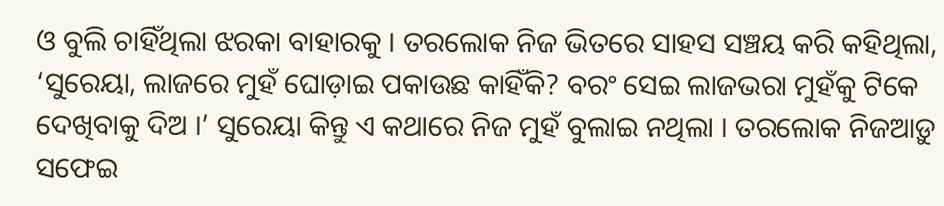ଓ ବୁଲି ଚାହିଁଥିଲା ଝରକା ବାହାରକୁ । ତରଲୋକ ନିଜ ଭିତରେ ସାହସ ସଞ୍ଚୟ କରି କହିଥିଲା, ‘ସୁରେୟା, ଲାଜରେ ମୁହଁ ଘୋଡ଼ାଇ ପକାଉଛ କାହିଁକି? ବରଂ ସେଇ ଲାଜଭରା ମୁହଁକୁ ଟିକେ ଦେଖିବାକୁ ଦିଅ ।’ ସୁରେୟା କିନ୍ତୁ ଏ କଥାରେ ନିଜ ମୁହଁ ବୁଲାଇ ନଥିଲା । ତରଲୋକ ନିଜଆଡ଼ୁ ସଫେଇ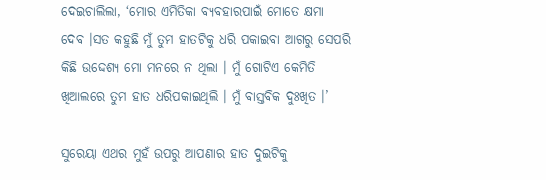ଦେଇଚାଲିଲା, ‘ମୋର ଏମିତିକା ବ୍ୟବହାରପାଇଁ ମୋତେ କ୍ଷମା ଦେବ ।ସତ କହୁଛି ମୁଁ ତୁମ ହାତଟିକୁ ଧରି ପକାଇବା ଆଗରୁ ସେପରି କିଛି ଉଦ୍ଦେଶ୍ୟ ମୋ ମନରେ ନ ଥିଲା । ମୁଁ ଗୋଟିଏ କେମିତି ଖିଆଲରେ ତୁମ ହାତ ଧରିପକାଇଥିଲି । ମୁଁ ବାସ୍ତବିକ ଦୁଃଖିତ ।’

ସୁରେୟା ଏଥର ମୁହଁ ଉପରୁ ଆପଣାର ହାତ ଦୁଇଟିକୁ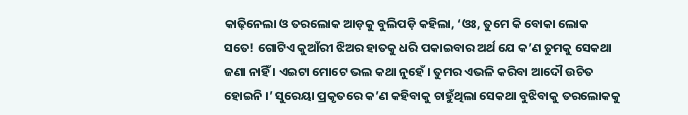କାଢ଼ିନେଲା ଓ ତରଲୋକ ଆଡ଼କୁ ବୁଲିପଡ଼ି କହିଲା, ‘ଓଃ, ତୁମେ କି ବୋକା ଲୋକ ସତେ! ଗୋଟିଏ କୁଆଁରୀ ଝିଅର ହାତକୁ ଧରି ପକାଇବାର ଅର୍ଥ ଯେ କ’ଣ ତୁମକୁ ସେକଥା ଜଣା ନାହିଁ । ଏଇଟା ମୋଟେ ଭଲ କଥା ନୁହେଁ । ତୁମର ଏଭଳି କରିବା ଆଦୌ ଉଚିତ ହୋଇନି ।’ ସୁରେୟା ପ୍ରକୃତରେ କ’ଣ କହିବାକୁ ଚାହୁଁଥିଲା ସେକଥା ବୁଝିବାକୁ ତରଲୋକକୁ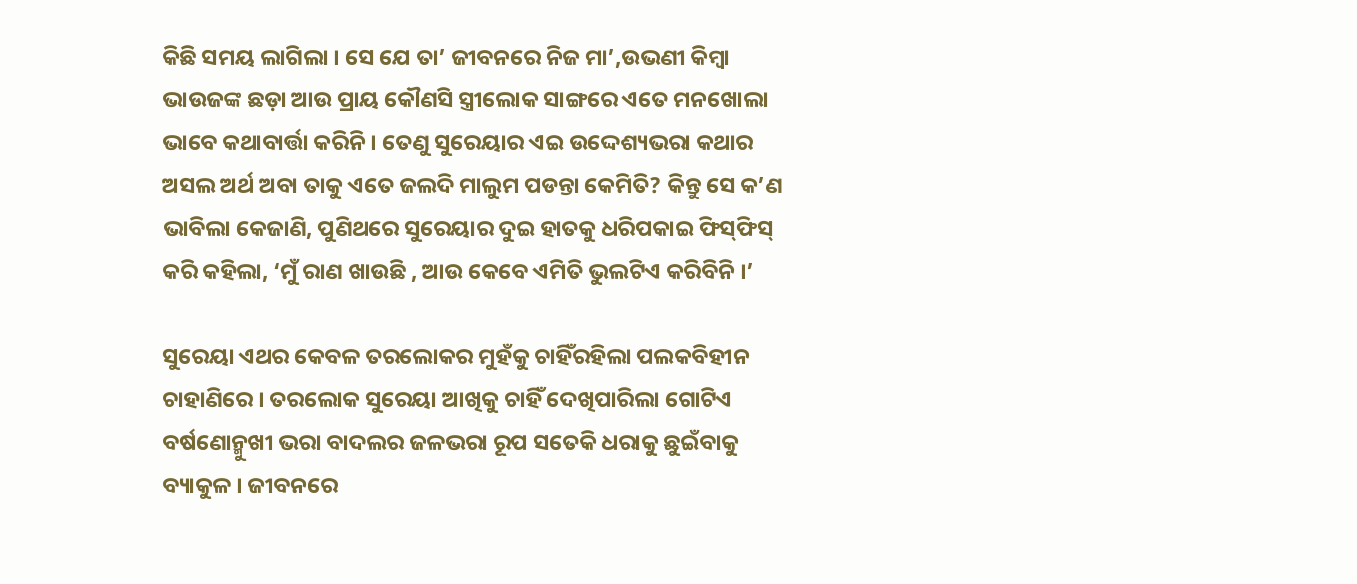କିଛି ସମୟ ଲାଗିଲା । ସେ ଯେ ତା’ ଜୀବନରେ ନିଜ ମା’,ଉଭଣୀ କିମ୍ବା ଭାଉଜଙ୍କ ଛଡ଼ା ଆଉ ପ୍ରାୟ କୌଣସି ସ୍ତ୍ରୀଲୋକ ସାଙ୍ଗରେ ଏତେ ମନଖୋଲା ଭାବେ କଥାବାର୍ତ୍ତା କରିନି । ତେଣୁ ସୁରେୟାର ଏଇ ଉଦ୍ଦେଶ୍ୟଭରା କଥାର ଅସଲ ଅର୍ଥ ଅବା ତାକୁ ଏତେ ଜଲଦି ମାଲୁମ ପଡନ୍ତା କେମିତି? କିନ୍ତୁ ସେ କ’ଣ ଭାବିଲା କେଜାଣି, ପୁଣିଥରେ ସୁରେୟାର ଦୁଇ ହାତକୁ ଧରିପକାଇ ଫିସ୍‍ଫିସ୍‍ କରି କହିଲା, ‘ମୁଁ ରାଣ ଖାଉଛି , ଆଉ କେବେ ଏମିତି ଭୁଲଟିଏ କରିବିନି ।’

ସୁରେୟା ଏଥର କେବଳ ତରଲୋକର ମୁହଁକୁ ଚାହିଁରହିଲା ପଲକବିହୀନ ଚାହାଣିରେ । ତରଲୋକ ସୁରେୟା ଆଖିକୁ ଚାହିଁ ଦେଖିପାରିଲା ଗୋଟିଏ ବର୍ଷଣୋନ୍ମୁଖୀ ଭରା ବାଦଲର ଜଳଭରା ରୂପ ସତେକି ଧରାକୁ ଛୁଇଁବାକୁ ବ୍ୟାକୁଳ । ଜୀବନରେ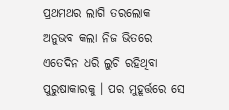ପ୍ରଥମଥର ଲାଗି ତରଲୋକ ଅନୁଭବ କଲା ନିଜ ଭିତରେ ଏତେଦିନ ଧରି ଲୁଚି ରହିଥିବା ପୁରୁଷାକାରକୁ । ପର ମୁହୂର୍ତ୍ତରେ ସେ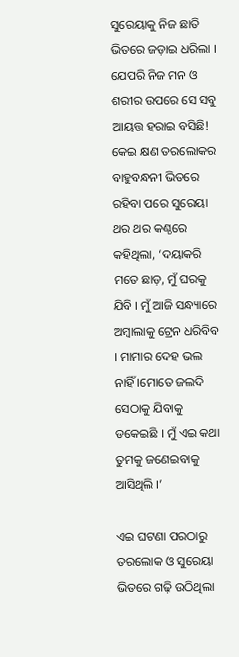ସୁରେୟାକୁ ନିଜ ଛାତି ଭିତରେ ଜଡ଼ାଇ ଧରିଲା । ଯେପରି ନିଜ ମନ ଓ ଶରୀର ଉପରେ ସେ ସବୁ ଆୟତ୍ତ ହରାଇ ବସିଛି! କେଇ କ୍ଷଣ ତରଲୋକର ବାହୁବନ୍ଧନୀ ଭିତରେ ରହିବା ପରେ ସୁରେୟା ଥର ଥର କଣ୍ଠରେ କହିଥିଲା, ‘ଦୟାକରି ମତେ ଛାଡ଼, ମୁଁ ଘରକୁ ଯିବି । ମୁଁ ଆଜି ସନ୍ଧ୍ୟାରେ ଅମ୍ବାଲାକୁ ଟ୍ରେନ ଧରିବିବ । ମାମାର ଦେହ ଭଲ ନାହିଁ ।ମୋତେ ଜଲଦି ସେଠାକୁ ଯିବାକୁ ଡକେଇଛି । ମୁଁ ଏଇ କଥା ତୁମକୁ ଜଣେଇବାକୁ ଆସିଥିଲି ।’

ଏଇ ଘଟଣା ପରଠାରୁ ତରଲୋକ ଓ ସୁରେୟା ଭିତରେ ଗଢ଼ି ଉଠିଥିଲା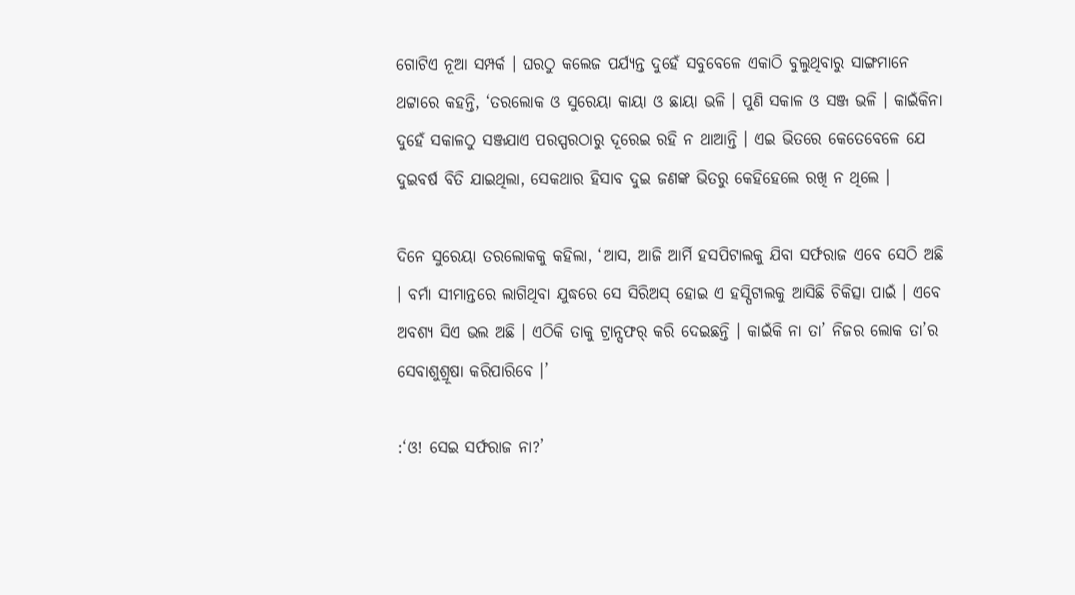ଗୋଟିଏ ନୂଆ ସମ୍ପର୍କ । ଘରଠୁ କଲେଜ ପର୍ଯ୍ୟନ୍ତ ଦୁହେଁ ସବୁବେଳେ ଏକାଠି ବୁଲୁଥିବାରୁ ସାଙ୍ଗମାନେ ଥଟ୍ଟାରେ କହନ୍ତି, ‘ତରଲୋକ ଓ ସୁରେୟା କାୟା ଓ ଛାୟା ଭଳି । ପୁଣି ସକାଳ ଓ ସଞ୍ଜ ଭଳି । କାଇଁକିନା ଦୁହେଁ ସକାଳଠୁ ସଞ୍ଜଯାଏ ପରସ୍ପରଠାରୁ ଦୂରେଇ ରହି ନ ଥାଆନ୍ତି । ଏଇ ଭିତରେ କେତେବେଳେ ଯେ ଦୁଇବର୍ଷ ବିତି ଯାଇଥିଲା, ସେକଥାର ହିସାବ ଦୁଇ ଜଣଙ୍କ ଭିତରୁ କେହିହେଲେ ରଖି ନ ଥିଲେ ।

ଦିନେ ସୁରେୟା ତରଲୋକକୁ କହିଲା, ‘ଆସ, ଆଜି ଆର୍ମି ହସପିଟାଲକୁ ଯିବା ସର୍ଫରାଜ ଏବେ ସେଠି ଅଛି । ବର୍ମା ସୀମାନ୍ତରେ ଲାଗିଥିବା ଯୁଦ୍ଧରେ ସେ ସିରିଅସ୍‍ ହୋଇ ଏ ହସ୍ପିଟାଲକୁ ଆସିଛି ଚିକିତ୍ସା ପାଇଁ । ଏବେ ଅବଶ୍ୟ ସିଏ ଭଲ ଅଛି । ଏଠିକି ତାକୁ ଟ୍ରାନ୍ସଫର୍‍ କରି ଦେଇଛନ୍ତି । କାଇଁକି ନା ତା’ ନିଜର ଲୋକ ତା’ର ସେବାଶୁଶ୍ରୂଷା କରିପାରିବେ ।’

:‘ଓ! ସେଇ ସର୍ଫରାଜ ନା?’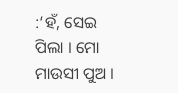:‘ହଁ, ସେଇ ପିଲା । ମୋ ମାଉସୀ ପୁଅ ।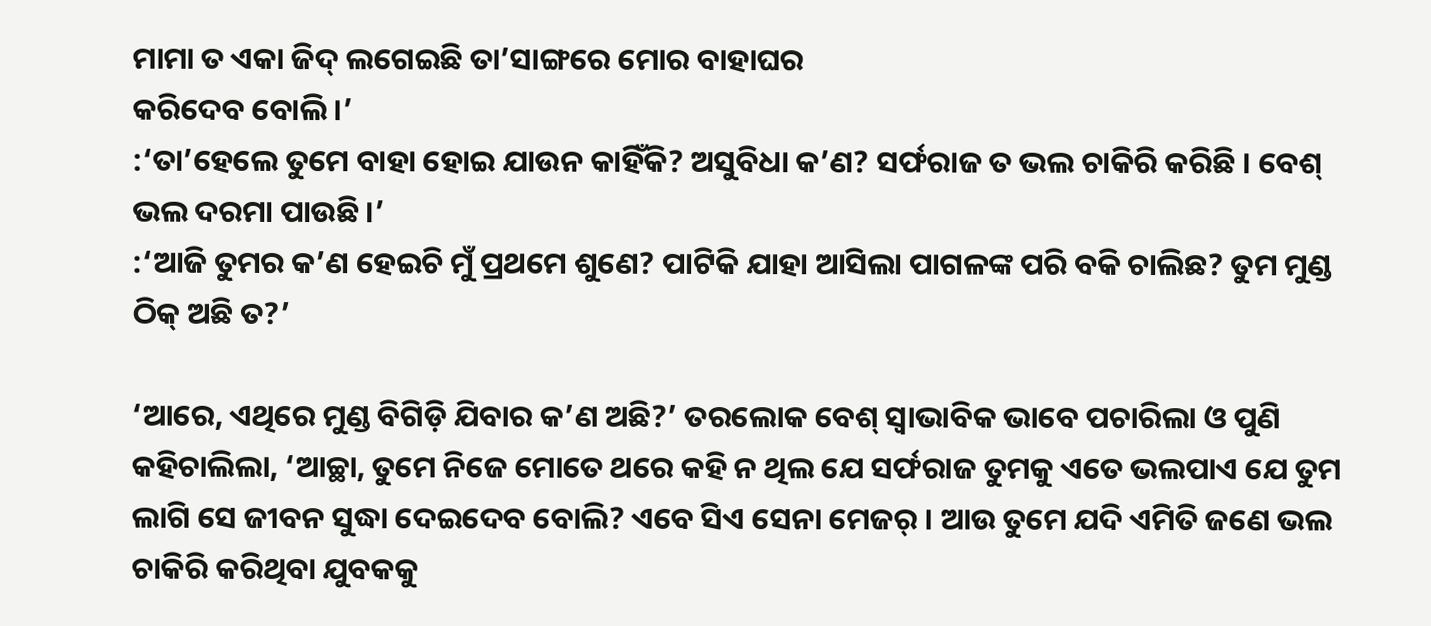ମାମା ତ ଏକା ଜିଦ୍‍ ଲଗେଇଛି ତା’ସାଙ୍ଗରେ ମୋର ବାହାଘର
କରିଦେବ ବୋଲି ।’
:‘ତା’ହେଲେ ତୁମେ ବାହା ହୋଇ ଯାଉନ କାହିଁକି? ଅସୁବିଧା କ’ଣ? ସର୍ଫରାଜ ତ ଭଲ ଚାକିରି କରିଛି । ବେଶ୍‍ ଭଲ ଦରମା ପାଉଛି ।’
:‘ଆଜି ତୁମର କ’ଣ ହେଇଚି ମୁଁ ପ୍ରଥମେ ଶୁଣେ? ପାଟିକି ଯାହା ଆସିଲା ପାଗଳଙ୍କ ପରି ବକି ଚାଲିଛ? ତୁମ ମୁଣ୍ଡ ଠିକ୍‍ ଅଛି ତ?’

‘ଆରେ, ଏଥିରେ ମୁଣ୍ଡ ବିଗିଡ଼ି ଯିବାର କ’ଣ ଅଛି?’ ତରଲୋକ ବେଶ୍‍ ସ୍ୱାଭାବିକ ଭାବେ ପଚାରିଲା ଓ ପୁଣି କହିଚାଲିଲା, ‘ଆଚ୍ଛା, ତୁମେ ନିଜେ ମୋତେ ଥରେ କହି ନ ଥିଲ ଯେ ସର୍ଫରାଜ ତୁମକୁ ଏତେ ଭଲପାଏ ଯେ ତୁମ ଲାଗି ସେ ଜୀବନ ସୁଦ୍ଧା ଦେଇଦେବ ବୋଲି? ଏବେ ସିଏ ସେନା ମେଜର୍‍ । ଆଉ ତୁମେ ଯଦି ଏମିତି ଜଣେ ଭଲ ଚାକିରି କରିଥିବା ଯୁବକକୁ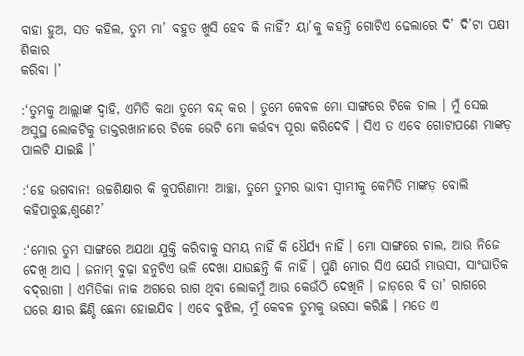ବାହା ହୁଅ, ସତ କହିଲ, ତୁମ ମା’ ବହୁତ ଖୁସି ହେବ କି ନାହିଁ? ୟା’କୁ କହନ୍ତି ଗୋଟିଏ ଢେଲାରେ ଦି’ ଦି’ଟା ପକ୍ଷୀ ଶିକାର
କରିବା ।’

:‘ତୁମକୁ ଆଲ୍ଲାଙ୍କ ଦ୍ୱାହି, ଏମିତି କଥା ତୁମେ ବନ୍ଦ୍‍ କର । ତୁମେ କେବଳ ମୋ ସାଙ୍ଗରେ ଟିକେ ଚାଲ । ମୁଁ ସେଇ ଅସୁସ୍ଥ ଲୋକଟିକୁ ଡାକ୍ତରଖାନାରେ ଟିକେ ଭେଟି ମୋ କର୍ତ୍ତବ୍ୟ ପୂରା କରିଦେବି । ସିଏ ତ ଏବେ ଗୋଟାପଣେ ମାଙ୍କଡ଼ ପାଲଟି ଯାଇଛି ।’

:‘ହେ ଭଗବାନ! ଉଚ୍ଚଶିକ୍ଷାର କି କୁପରିଣାମ! ଆଚ୍ଛା, ତୁମେ ତୁମର ଭାବୀ ସ୍ୱୀମୀକୁ କେମିତି ମାଙ୍କଡ଼ ବୋଲି କହିପାରୁଛ,ଶୁଣେ?’

:‘ମୋର ତୁମ ସାଙ୍ଗରେ ଅଯଥା ଯୁକ୍ତି କରିବାକୁ ସମୟ ନାହିଁ କି ଧୈର୍ଯ୍ୟ ନାହିଁ । ମୋ ସାଙ୍ଗରେ ଚାଲ, ଆଉ ନିଜେ ଦେଖି ଆସ । ଜନାମ୍‍ ବୁଢ଼ା ହନୁଟିଏ ଭଳି ଦେଖା ଯାଉଛନ୍ତି କି ନାହିଁ । ପୁଣି ମୋର ସିଏ ଯେଉଁ ମାଉସୀ, ସାଂଘାତିକ ବଦ୍‍ରାଗୀ । ଏମିତିକା ନାକ ଅଗରେ ରାଗ ଥିବା ଲୋକମୁଁ ଆଉ କେଉଁଠି ଦେଖିନି । ଜାଡ଼ରେ ବି ତା’ ରାଗରେ ଘରେ କ୍ଷୀର ଛିଣ୍ଡି ଛେନା ହୋଇଯିବ । ଏବେ ବୁଝିଲ, ମୁଁ କେବଳ ତୁମକୁ ଭରସା କରିଛି । ମତେ ଏ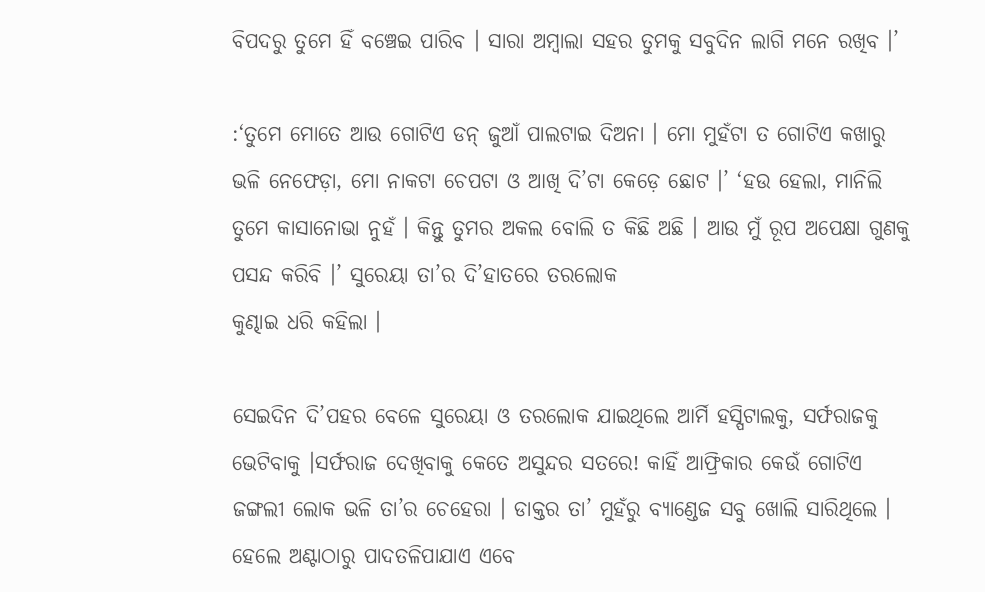ବିପଦରୁ ତୁମେ ହିଁ ବଞ୍ଚେଇ ପାରିବ । ସାରା ଅମ୍ବାଲା ସହର ତୁମକୁ ସବୁଦିନ ଲାଗି ମନେ ରଖିବ ।’

:‘ତୁମେ ମୋତେ ଆଉ ଗୋଟିଏ ଡନ୍‍ ଜୁଆଁ ପାଲଟାଇ ଦିଅନା । ମୋ ମୁହଁଟା ତ ଗୋଟିଏ କଖାରୁ ଭଳି ନେଫେଡ଼ା, ମୋ ନାକଟା ଚେପଟା ଓ ଆଖି ଦି’ଟା କେଡ଼େ ଛୋଟ ।’ ‘ହଉ ହେଲା, ମାନିଲି ତୁମେ କାସାନୋଭା ନୁହଁ । କିନ୍ତୁ ତୁମର ଅକଲ ବୋଲି ତ କିଛି ଅଛି । ଆଉ ମୁଁ ରୂପ ଅପେକ୍ଷା ଗୁଣକୁ ପସନ୍ଦ କରିବି ।’ ସୁରେୟା ତା’ର ଦି’ହାତରେ ତରଲୋକ
କୁଣ୍ଢାଇ ଧରି କହିଲା ।

ସେଇଦିନ ଦି’ପହର ବେଳେ ସୁରେୟା ଓ ତରଲୋକ ଯାଇଥିଲେ ଆର୍ମି ହସ୍ପିଟାଲକୁ, ସର୍ଫରାଜକୁ ଭେଟିବାକୁ ।ସର୍ଫରାଜ ଦେଖିବାକୁ କେତେ ଅସୁନ୍ଦର ସତରେ! କାହିଁ ଆଫ୍ରିକାର କେଉଁ ଗୋଟିଏ ଜଙ୍ଗଲୀ ଲୋକ ଭଳି ତା’ର ଚେହେରା । ଡାକ୍ତର ତା’ ମୁହଁରୁ ବ୍ୟାଣ୍ଡେଜ ସବୁ ଖୋଲି ସାରିଥିଲେ । ହେଲେ ଅଣ୍ଟାଠାରୁ ପାଦତଳିପାଯାଏ ଏବେ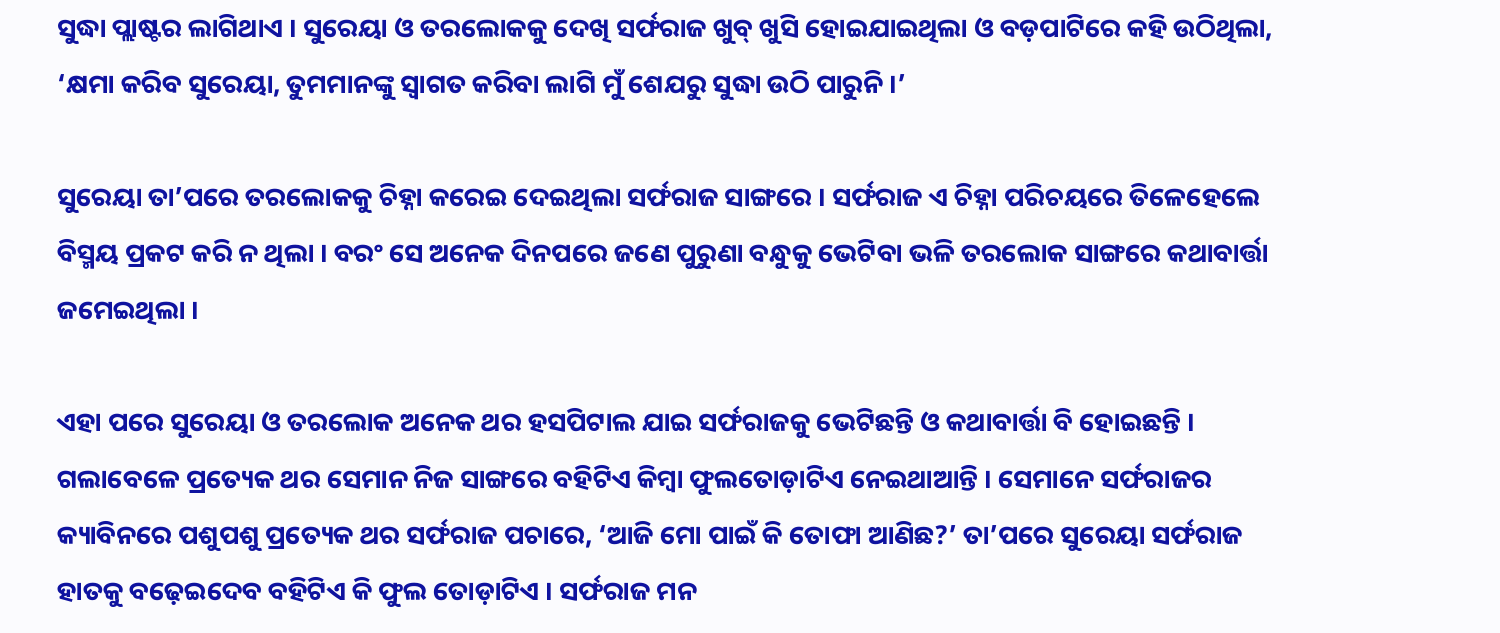ସୁଦ୍ଧା ପ୍ଲାଷ୍ଟର ଲାଗିଥାଏ । ସୁରେୟା ଓ ତରଲୋକକୁ ଦେଖି ସର୍ଫରାଜ ଖୁବ୍‍ ଖୁସି ହୋଇଯାଇଥିଲା ଓ ବଡ଼ପାଟିରେ କହି ଉଠିଥିଲା, ‘କ୍ଷମା କରିବ ସୁରେୟା, ତୁମମାନଙ୍କୁ ସ୍ୱାଗତ କରିବା ଲାଗି ମୁଁ ଶେଯରୁ ସୁଦ୍ଧା ଉଠି ପାରୁନି ।’

ସୁରେୟା ତା’ପରେ ତରଲୋକକୁ ଚିହ୍ନା କରେଇ ଦେଇଥିଲା ସର୍ଫରାଜ ସାଙ୍ଗରେ । ସର୍ଫରାଜ ଏ ଚିହ୍ନା ପରିଚୟରେ ତିଳେହେଲେ ବିସ୍ମୟ ପ୍ରକଟ କରି ନ ଥିଲା । ବରଂ ସେ ଅନେକ ଦିନପରେ ଜଣେ ପୁରୁଣା ବନ୍ଧୁକୁ ଭେଟିବା ଭଳି ତରଲୋକ ସାଙ୍ଗରେ କଥାବାର୍ତ୍ତା ଜମେଇଥିଲା ।

ଏହା ପରେ ସୁରେୟା ଓ ତରଲୋକ ଅନେକ ଥର ହସପିଟାଲ ଯାଇ ସର୍ଫରାଜକୁ ଭେଟିଛନ୍ତି ଓ କଥାବାର୍ତ୍ତା ବି ହୋଇଛନ୍ତି । ଗଲାବେଳେ ପ୍ରତ୍ୟେକ ଥର ସେମାନ ନିଜ ସାଙ୍ଗରେ ବହିଟିଏ କିମ୍ବା ଫୁଲତୋଡ଼ାଟିଏ ନେଇଥାଆନ୍ତି । ସେମାନେ ସର୍ଫରାଜର କ୍ୟାବିନରେ ପଶୁପଶୁ ପ୍ରତ୍ୟେକ ଥର ସର୍ଫରାଜ ପଚାରେ, ‘ଆଜି ମୋ ପାଇଁ କି ତୋଫା ଆଣିଛ?’ ତା’ପରେ ସୁରେୟା ସର୍ଫରାଜ ହାତକୁ ବଢ଼େଇଦେବ ବହିଟିଏ କି ଫୁଲ ତୋଡ଼ାଟିଏ । ସର୍ଫରାଜ ମନ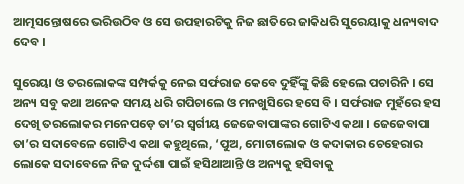ଆତ୍ମସନ୍ତୋଷରେ ଭରିଉଠିବ ଓ ସେ ଉପହାରଟିକୁ ନିଜ ଛାତିରେ ଜାକିଧରି ସୁରେୟାକୁ ଧନ୍ୟବାଦ ଦେବ ।

ସୁରେୟା ଓ ତରଲୋକଙ୍କ ସମ୍ପର୍କକୁ ନେଇ ସର୍ଫରାଜ କେବେ ଦୁହିଁଙ୍କୁ କିଛି ହେଲେ ପଚାରିନି । ସେ ଅନ୍ୟ ସବୁ କଥା ଅନେକ ସମୟ ଧରି ଗପିଚାଲେ ଓ ମନଖୁସିରେ ହସେ ବି । ସର୍ଫରାଜ ମୁହଁରେ ହସ ଦେଖି ତରଲୋକର ମନେପଡ଼େ ତା’ର ସ୍ୱର୍ଗୀୟ ଜେଜେବାପାଙ୍କର ଗୋଟିଏ କଥା । ଜେଜେବାପା ତା’ର ସଦାବେଳେ ଗୋଟିଏ କଥା କହୁଥିଲେ, ‘ପୁଅ, ମୋଟାଲୋକ ଓ କଦାକାର ଚେହେରାର ଲୋକେ ସଦାବେଳେ ନିଜ ଦୁର୍ଦ୍ଦଶା ପାଇଁ ହସିଥାଆନ୍ତି ଓ ଅନ୍ୟକୁ ହସିବାକୁ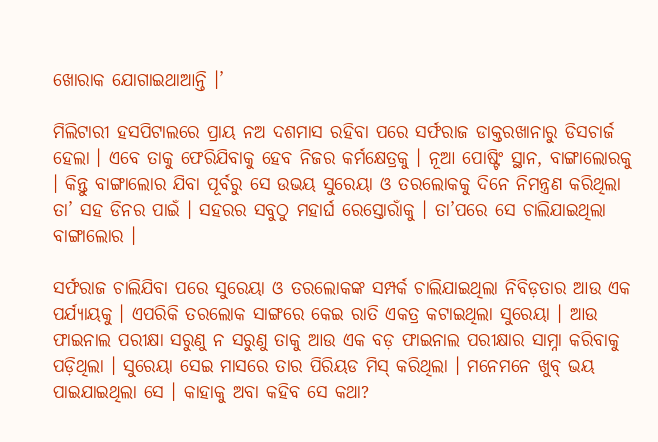ଖୋରାକ ଯୋଗାଇଥାଆନ୍ତି ।’

ମିଲିଟାରୀ ହସପିଟାଲରେ ପ୍ରାୟ ନଅ ଦଶମାସ ରହିବା ପରେ ସର୍ଫରାଜ ଡାକ୍ତରଖାନାରୁ ଡିସଚାର୍ଜ ହେଲା । ଏବେ ତାକୁ ଫେରିଯିବାକୁ ହେବ ନିଜର କର୍ମକ୍ଷେତ୍ରକୁ । ନୂଆ ପୋଷ୍ଟିଂ ସ୍ଥାନ, ବାଙ୍ଗାଲୋରକୁ । କିନ୍ତୁ ବାଙ୍ଗାଲୋର ଯିବା ପୂର୍ବରୁ ସେ ଉଭୟ ସୁରେୟା ଓ ତରଲୋକକୁ ଦିନେ ନିମନ୍ତ୍ରଣ କରିଥିଲା ତା’ ସହ ଡିନର ପାଇଁ । ସହରର ସବୁଠୁ ମହାର୍ଘ ରେସ୍ତୋରାଁକୁ । ତା’ପରେ ସେ ଚାଲିଯାଇଥିଲା ବାଙ୍ଗାଲୋର ।

ସର୍ଫରାଜ ଚାଲିଯିବା ପରେ ସୁରେୟା ଓ ତରଲୋକଙ୍କ ସମ୍ପର୍କ ଚାଲିଯାଇଥିଲା ନିବିଡ଼ତାର ଆଉ ଏକ ପର୍ଯ୍ୟାୟକୁ । ଏପରିକି ତରଲୋକ ସାଙ୍ଗରେ କେଇ ରାତି ଏକତ୍ର କଟାଇଥିଲା ସୁରେୟା । ଆଉ ଫାଇନାଲ ପରୀକ୍ଷା ସରୁଣୁ ନ ସରୁଣୁ ତାକୁ ଆଉ ଏକ ବଡ଼ ଫାଇନାଲ ପରୀକ୍ଷାର ସାମ୍ନା କରିବାକୁ ପଡ଼ିଥିଲା । ସୁରେୟା ସେଇ ମାସରେ ତାର ପିରିୟଡ ମିସ୍‍ କରିଥିଲା । ମନେମନେ ଖୁବ୍‍ ଭୟ ପାଇଯାଇଥିଲା ସେ । କାହାକୁ ଅବା କହିବ ସେ କଥା?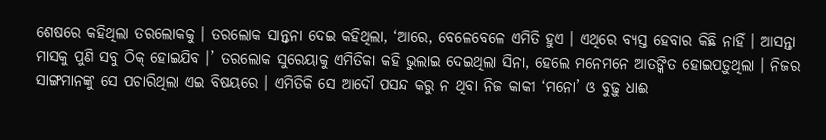ଶେଷରେ କହିଥିଲା ତରଲୋକକୁ । ତରଲୋକ ସାନ୍ତ୍ୱନା ଦେଇ କହିଥିଲା, ‘ଆରେ, ବେଳେବେଳେ ଏମିତି ହୁଏ । ଏଥିରେ ବ୍ୟସ୍ତ ହେବାର କିଛି ନାହିଁ । ଆସନ୍ତା ମାସକୁ ପୁଣି ସବୁ ଠିକ୍‍ ହୋଇଯିବ ।’ ତରଲୋକ ସୁରେୟାକୁ ଏମିତିକା କହି ଭୁଲାଇ ଦେଇଥିଲା ସିନା, ହେଲେ ମନେମନେ ଆତଙ୍କିତ ହୋଇପଡ଼ୁଥିଲା । ନିଜର ସାଙ୍ଗମାନଙ୍କୁ ସେ ପଚାରିଥିଲା ଏଇ ବିଷୟରେ । ଏମିତିକି ସେ ଆଦୌ ପସନ୍ଦ କରୁ ନ ଥିବା ନିଜ କାକୀ ‘ମନୋ’ ଓ ବୁଢ଼ୁ ଧାଈ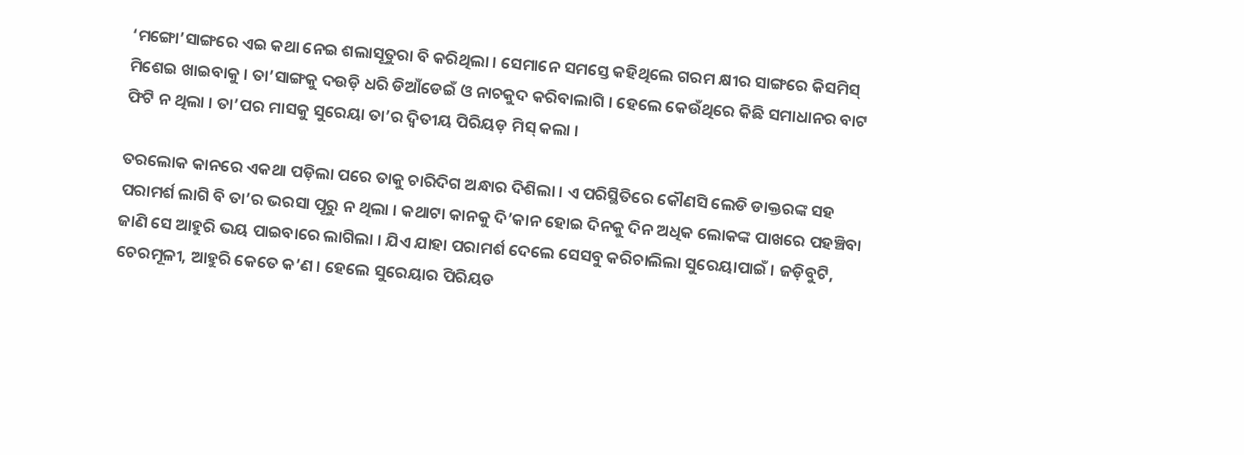‘ମଙ୍ଗୋ’ସାଙ୍ଗରେ ଏଇ କଥା ନେଇ ଶଲାସୂତୁରା ବି କରିଥିଲା । ସେମାନେ ସମସ୍ତେ କହିଥିଲେ ଗରମ କ୍ଷୀର ସାଙ୍ଗରେ କିସମିସ୍‍ ମିଶେଇ ଖାଇବାକୁ । ତା’ସାଙ୍ଗକୁ ଦଉଡ଼ି ଧରି ଡିଆଁଡେଇଁ ଓ ନାଚକୁଦ କରିବାଲାଗି । ହେଲେ କେଉଁଥିରେ କିଛି ସମାଧାନର ବାଟ ଫିଟି ନ ଥିଲା । ତା’ପର ମାସକୁ ସୁରେୟା ତା’ର ଦ୍ୱିତୀୟ ପିରିୟଡ଼ ମିସ୍‍ କଲା ।

ତରଲୋକ କାନରେ ଏକଥା ପଡ଼ିଲା ପରେ ତାକୁ ଚାରିଦିଗ ଅନ୍ଧାର ଦିଶିଲା । ଏ ପରିସ୍ଥିତିରେ କୌଣସି ଲେଡି ଡାକ୍ତରଙ୍କ ସହ ପରାମର୍ଶ ଲାଗି ବି ତା’ର ଭରସା ପୂରୁ ନ ଥିଲା । କଥାଟା କାନକୁ ଦି’କାନ ହୋଇ ଦିନକୁ ଦିନ ଅଧିକ ଲୋକଙ୍କ ପାଖରେ ପହଞ୍ଚିବା ଜାଣି ସେ ଆହୁରି ଭୟ ପାଇବାରେ ଲାଗିଲା । ଯିଏ ଯାହା ପରାମର୍ଶ ଦେଲେ ସେସବୁ କରିଚାଲିଲା ସୁରେୟାପାଇଁ । ଜଡ଼ିବୁଟି, ଚେରମୂଳୀ, ଆହୁରି କେତେ କ’ଣ । ହେଲେ ସୁରେୟାର ପିରିୟଡ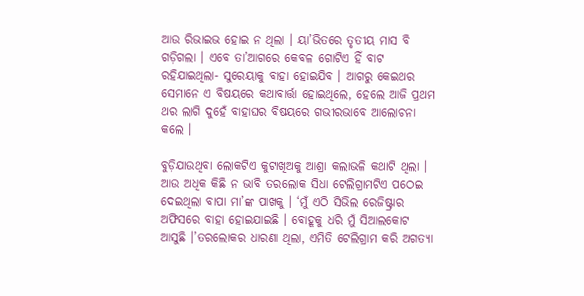ଆଉ ରିଭାଇଭ ହୋଇ ନ ଥିଲା । ୟା’ଭିତରେ ତୃତୀୟ ମାସ ବି ଗଡ଼ିଗଲା । ଏବେ ତା’ଆଗରେ କେବଳ ଗୋଟିଏ ହିଁ ବାଟ ରହିଯାଇଥିଲା- ସୁରେୟାକୁ ବାହା ହୋଇଯିବ । ଆଗରୁ କେଇଥର ସେମାନେ ଏ ବିଷୟରେ କଥାବାର୍ତ୍ତା ହୋଇଥିଲେ, ହେଲେ ଆଜି ପ୍ରଥମ ଥର ଲାଗି ଦୁହେଁ ବାହାଘର ବିଷୟରେ ଗଭୀରଭାବେ ଆଲୋଚନା କଲେ ।

ବୁଡ଼ିଯାଉଥିବା ଲୋକଟିଏ କୁଟାଖିଅକୁ ଆଶ୍ରା କଲାଭଳି କଥାଟି ଥିଲା । ଆଉ ଅଧିକ କିଛି ନ ଭାବି ତରଲୋକ ସିଧା ଟେଲିଗ୍ରାମଟିଏ ପଠେଇ ଦେଇଥିଲା ବାପା ମା’ଙ୍କ ପାଖକୁ । ‘ମୁଁ ଏଠି ସିଭିଲ ରେଜିଷ୍ଟ୍ରାର ଅଫିସରେ ବାହା ହୋଇଯାଇଛି । ବୋହୂକୁ ଧରି ମୁଁ ସିଆଲକୋଟ ଆସୁଛି ।’ତରଲୋକର ଧାରଣା ଥିଲା, ଏମିତି ଟେଲିଗ୍ରାମ କରି ଅଗତ୍ୟା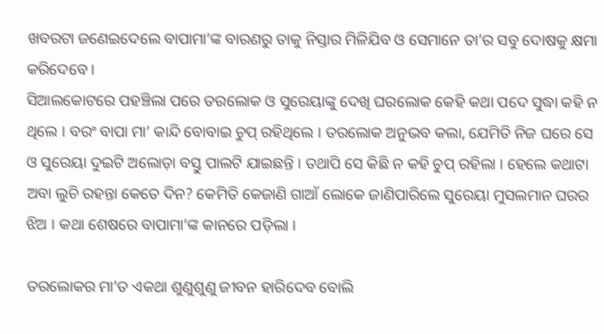ଖବରଟା ଜଣେଇଦେଲେ ବାପାମା’ଙ୍କ ବାରଣରୁ ତାକୁ ନିସ୍ତାର ମିଳିଯିବ ଓ ସେମାନେ ତା’ର ସବୁ ଦୋଷକୁ କ୍ଷମା କରିଦେବେ ।
ସିଆଲକୋଟରେ ପହଞ୍ଚିଲା ପରେ ତରଲୋକ ଓ ସୁରେୟାଙ୍କୁ ଦେଖି ଘରଲୋକ କେହି କଥା ପଦେ ସୁଦ୍ଧା କହି ନ ଥିଲେ । ବରଂ ବାପା ମା’ କାନ୍ଦି ବୋବାଇ ଚୁପ୍‍ ରହିଥିଲେ । ତରଲୋକ ଅନୁଭବ କଲା, ଯେମିତି ନିଜ ଘରେ ସେ ଓ ସୁରେୟା ଦୁଇଟି ଅଲୋଡ଼ା ବସ୍ତୁ ପାଲଟି ଯାଇଛନ୍ତି । ତଥାପି ସେ କିଛି ନ କହି ଚୁପ୍‍ ରହିଲା । ହେଲେ କଥାଟା ଅବା ଲୁଚି ରହନ୍ତା କେତେ ଦିନ? କେମିତି କେଜାଣି ଗାଆଁ ଲୋକେ ଜାଣିପାରିଲେ ସୁରେୟା ମୁସଲମାନ ଘରର ଝିଅ । କଥା ଶେଷରେ ବାପାମା’ଙ୍କ କାନରେ ପଡ଼ିଲା ।

ତରଲୋକର ମା’ତ ଏକଥା ଶୁଣୁଶୁଣୁ ଜୀବନ ହାରିଦେବ ବୋଲି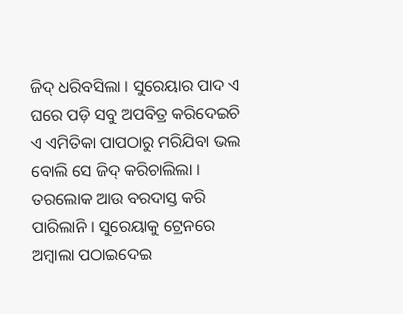ଜିଦ୍‍ ଧରିବସିଲା । ସୁରେୟାର ପାଦ ଏ ଘରେ ପଡ଼ି ସବୁ ଅପବିତ୍ର କରିଦେଇଚି ଏ ଏମିତିକା ପାପଠାରୁ ମରିଯିବା ଭଲ ବୋଲି ସେ ଜିଦ୍‍ କରିଚାଲିଲା । ତରଲୋକ ଆଉ ବରଦାସ୍ତ କରି ପାରିଲାନି । ସୁରେୟାକୁ ଟ୍ରେନରେ ଅମ୍ବାଲା ପଠାଇଦେଇ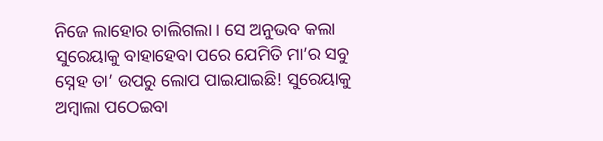ନିଜେ ଲାହୋର ଚାଲିଗଲା । ସେ ଅନୁଭବ କଲା ସୁରେୟାକୁ ବାହାହେବା ପରେ ଯେମିତି ମା’ର ସବୁ ସ୍ନେହ ତା’ ଉପରୁ ଲୋପ ପାଇଯାଇଛି! ସୁରେୟାକୁ ଅମ୍ବାଲା ପଠେଇବା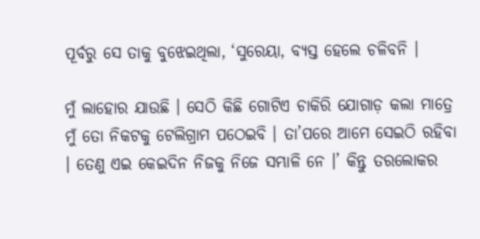ପୂର୍ବରୁ ସେ ତାକୁ ବୁଝେଇଥିଲା, ‘ସୁରେୟା, ବ୍ୟସ୍ତ ହେଲେ ଚଳିବନି ।

ମୁଁ ଲାହୋର ଯାଉଛି । ସେଠି କିଛି ଗୋଟିଏ ଚାକିରି ଯୋଗାଡ଼ କଲା ମାତ୍ରେ ମୁଁ ତୋ ନିକଟକୁ ଟେଲିଗ୍ରାମ ପଠେଇବି । ତା’ପରେ ଆମେ ସେଇଠି ରହିବା । ତେଣୁ ଏଇ କେଇଦିନ ନିଜକୁ ନିଜେ ସମ୍ଭାଳି ନେ ।’ କିନ୍ତୁ ତରଲୋକର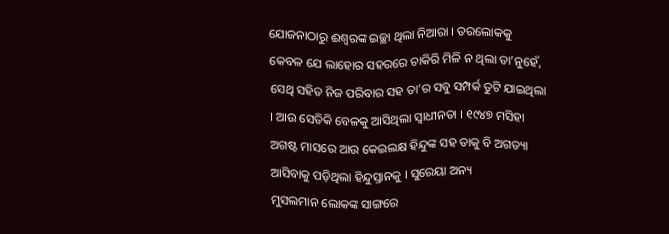ଯୋଜନାଠାରୁ ଈଶ୍ୱରଙ୍କ ଇଚ୍ଛା ଥିଲା ନିଆରା । ତରଲୋକକୁ କେବଳ ଯେ ଲାହୋର ସହରରେ ଚାକିରି ମିଳି ନ ଥିଲା ତା’ନୁହେଁ, ସେଥି ସହିତ ନିଜ ପରିବାର ସହ ତା’ର ସବୁ ସମ୍ପର୍କ ତୁଟି ଯାଇଥିଲା । ଆଉ ସେତିକି ବେଳକୁ ଆସିଥିଲା ସ୍ୱାଧୀନତା । ୧୯୪୭ ମସିହା ଅଗଷ୍ଟ ମାସରେ ଆଉ କେଇଲକ୍ଷ ହିନ୍ଦୁଙ୍କ ସହ ତାକୁ ବି ଅଗତ୍ୟା ଆସିବାକୁ ପଡ଼ିଥିଲା ହିନ୍ଦୁସ୍ତାନକୁ । ସୁରେୟା ଅନ୍ୟ
ମୁସଲମାନ ଲୋକଙ୍କ ସାଙ୍ଗରେ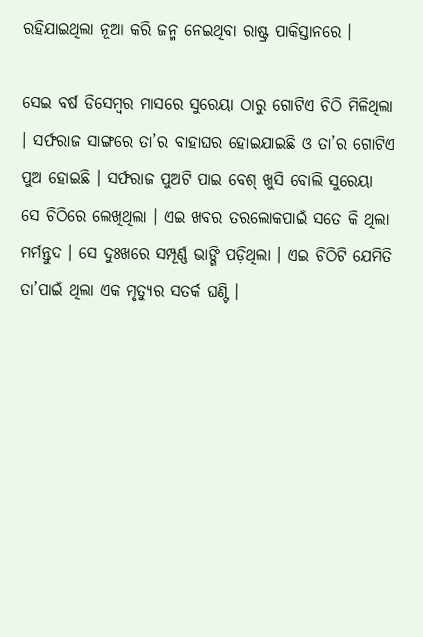ରହିଯାଇଥିଲା ନୂଆ କରି ଜନ୍ମ ନେଇଥିବା ରାଷ୍ଟ୍ର ପାକିସ୍ତାନରେ ।

ସେଇ ବର୍ଷ ଡିସେମ୍ବର ମାସରେ ସୁରେୟା ଠାରୁ ଗୋଟିଏ ଚିଠି ମିଳିଥିଲା । ସର୍ଫରାଜ ସାଙ୍ଗରେ ତା’ର ବାହାଘର ହୋଇଯାଇଛି ଓ ତା’ର ଗୋଟିଏ ପୁଅ ହୋଇଛି । ସର୍ଫରାଜ ପୁଅଟି ପାଇ ବେଶ୍‍ ଖୁସି ବୋଲି ସୁରେୟା ସେ ଚିଠିରେ ଲେଖିଥିଲା । ଏଇ ଖବର ତରଲୋକପାଇଁ ସତେ କି ଥିଲା ମର୍ମନ୍ତୁଦ । ସେ ଦୁଃଖରେ ସମ୍ପୂର୍ଣ୍ଣ ଭାଙ୍ଗି ପଡ଼ିଥିଲା । ଏଇ ଚିଠିଟି ଯେମିତି ତା’ପାଇଁ ଥିଲା ଏକ ମୃତ୍ୟୁର ସତର୍କ ଘଣ୍ଟି ।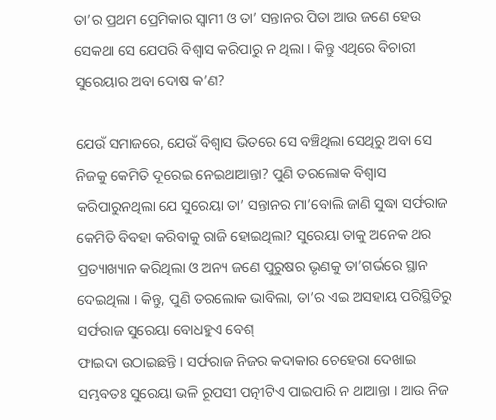ତା’ର ପ୍ରଥମ ପ୍ରେମିକାର ସ୍ୱାମୀ ଓ ତା’ ସନ୍ତାନର ପିତା ଆଉ ଜଣେ ହେଉ ସେକଥା ସେ ଯେପରି ବିଶ୍ୱାସ କରିପାରୁ ନ ଥିଲା । କିନ୍ତୁ ଏଥିରେ ବିଚାରୀ ସୁରେୟାର ଅବା ଦୋଷ କ’ଣ?

ଯେଉଁ ସମାଜରେ, ଯେଉଁ ବିଶ୍ୱାସ ଭିତରେ ସେ ବଞ୍ଚିଥିଲା ସେଥିରୁ ଅବା ସେ ନିଜକୁ କେମିତି ଦୂରେଇ ନେଇଥାଆନ୍ତା? ପୁଣି ତରଲୋକ ବିଶ୍ୱାସ କରିପାରୁନଥିଲା ଯେ ସୁରେୟା ତା’ ସନ୍ତାନର ମା’ବୋଲି ଜାଣି ସୁଦ୍ଧା ସର୍ଫରାଜ କେମିତି ବିବହା କରିବାକୁ ରାଜି ହୋଇଥିଲା? ସୁରେୟା ତାକୁ ଅନେକ ଥର ପ୍ରତ୍ୟାଖ୍ୟାନ କରିଥିଲା ଓ ଅନ୍ୟ ଜଣେ ପୁରୁଷର ଭୃଣକୁ ତା’ଗର୍ଭରେ ସ୍ଥାନ ଦେଇଥିଲା । କିନ୍ତୁ, ପୁଣି ତରଲୋକ ଭାବିଲା, ତା’ର ଏଇ ଅସହାୟ ପରିସ୍ଥିତିରୁ ସର୍ଫରାଜ ସୁରେୟା ବୋଧହୁଏ ବେଶ୍‍
ଫାଇଦା ଉଠାଇଛନ୍ତି । ସର୍ଫରାଜ ନିଜର କଦାକାର ଚେହେରା ଦେଖାଇ ସମ୍ଭବତଃ ସୁରେୟା ଭଳି ରୂପସୀ ପତ୍ନୀଟିଏ ପାଇପାରି ନ ଥାଆନ୍ତା । ଆଉ ନିଜ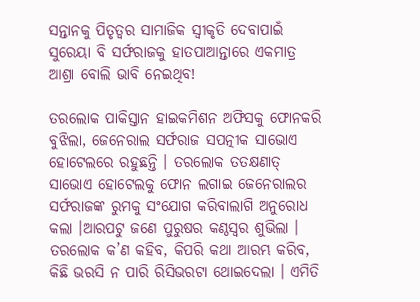ସନ୍ତାନକୁ ପିତୃତ୍ୱର ସାମାଜିକ ସ୍ୱୀକୃତି ଦେବାପାଇଁ ସୁରେୟା ବି ସର୍ଫରାଜକୁ ହାତପାଆନ୍ତାରେ ଏକମାତ୍ର ଆଶ୍ରା ବୋଲି ଭାବି ନେଇଥିବ!

ତରଲୋକ ପାକିସ୍ତାନ ହାଇକମିଶନ ଅଫିସକୁ ଫୋନକରି ବୁଝିଲା, ଜେନେରାଲ ସର୍ଫରାଜ ସପତ୍ନୀକ ସାଭୋଏ ହୋଟେଲରେ ରହୁଛନ୍ତି । ତରଲୋକ ତତକ୍ଷଣାତ୍‍ ସାଭୋଏ ହୋଟେଲକୁ ଫୋନ ଲଗାଇ ଜେନେରାଲର ସର୍ଫରାଜଙ୍କ ରୁମକୁ ସଂଯୋଗ କରିବାଲାଗି ଅନୁରୋଧ କଲା ।ଆରପଟୁ ଜଣେ ପୁରୁଷର କଣ୍ଠସ୍ୱର ଶୁଭିଲା । ତରଲୋକ କ’ଣ କହିବ, କିପରି କଥା ଆରମ୍ଭ କରିବ, କିଛି ଭରସି ନ ପାରି ରିସିଭରଟା ଥୋଇଦେଲା । ଏମିତି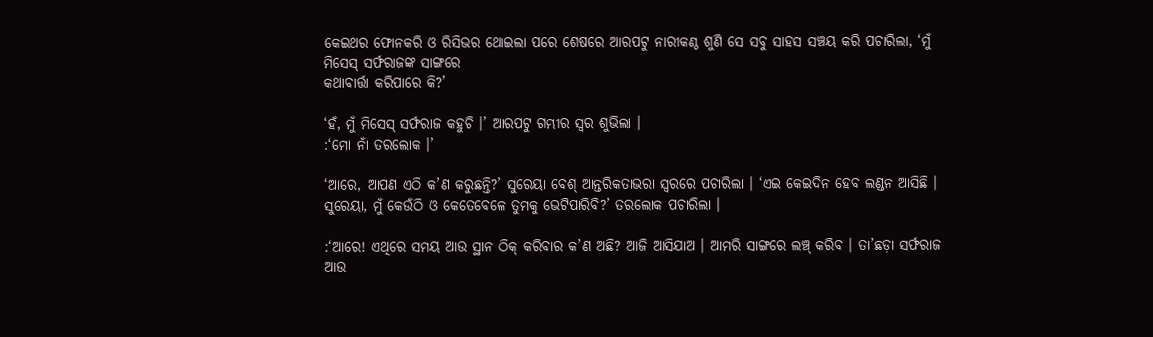କେଇଥର ଫୋନକରି ଓ ରିସିଭର ଥୋଇଲା ପରେ ଶେଷରେ ଆରପଟୁ ନାରୀକଣ୍ଠ ଶୁଣି ସେ ସବୁ ସାହସ ସଞ୍ଚୟ କରି ପଚାରିଲା, ‘ମୁଁ ମିସେସ୍‍ ସର୍ଫରାଜଙ୍କ ସାଙ୍ଗରେ
କଥାବାର୍ତ୍ତା କରିପାରେ କି?’

‘ହଁ, ମୁଁ ମିସେସ୍‍ ସର୍ଫରାଜ କହୁଚି ।’ ଆରପଟୁ ଗମ୍ଭୀର ସ୍ୱର ଶୁଭିଲା ।
:‘ମୋ ନାଁ ତରଲୋକ ।’

‘ଆରେ, ଆପଣ ଏଠି କ’ଣ କରୁଛନ୍ତି?’ ସୁରେୟା ବେଶ୍‍ ଆନ୍ତରିକତାଭରା ସ୍ୱରରେ ପଚାରିଲା । ‘ଏଇ କେଇଦିନ ହେବ ଲଣ୍ଡନ ଆସିଛି । ସୁରେୟା, ମୁଁ କେଉଁଠି ଓ କେତେବେଳେ ତୁମକୁ ଭେଟିପାରିବି?’ ତରଲୋକ ପଚାରିଲା ।

:‘ଆରେ! ଏଥିରେ ସମୟ ଆଉ ସ୍ଥାନ ଠିକ୍‍ କରିବାର କ’ଣ ଅଛି? ଆଜି ଆସିଯାଅ । ଆମରି ସାଙ୍ଗରେ ଲଞ୍ଚ୍‍ କରିବ । ତା’ଛଡ଼ା ସର୍ଫରାଜ ଆଉ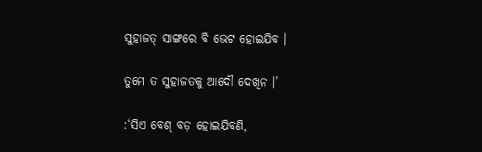ସୁହାଜତ୍‍ ସାଙ୍ଗରେ ବି ଭେଟ ହୋଇଯିବ ।

ତୁମେ ତ ସୁହାଜତକୁ ଆଦୌ ଦେଖିନ ।’

:‘ସିଏ ବେଶ୍‍ ବଡ଼ ହୋଇଯିବଣି,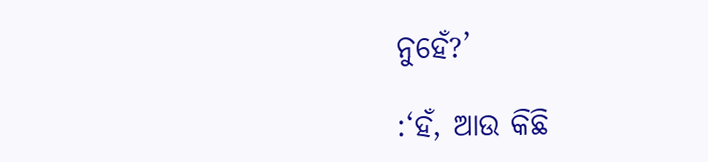ନୁହେଁ?’

:‘ହଁ, ଆଉ କିଛି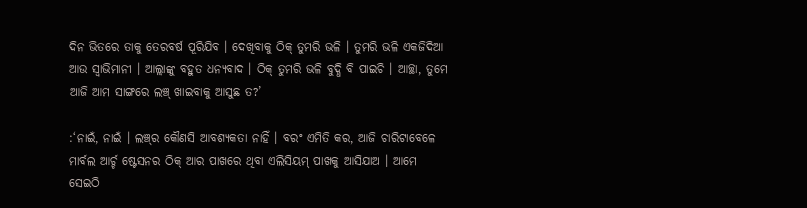ଦିନ ଭିତରେ ତାକୁ ତେରବର୍ଷ ପୂରିଯିବ । ଦେଖିବାକୁ ଠିକ୍‍ ତୁମରି ଭଳି । ତୁମରି ଭଳି ଏକଜିଦିଆ ଆଉ ସ୍ୱାଭିମାନୀ । ଆଲ୍ଲାଙ୍କୁ ବହୁତ ଧନ୍ୟବାଦ । ଠିକ୍‍ ତୁମରି ଭଳି ବୁଦ୍ଧି ବି ପାଇଚି । ଆଚ୍ଛା, ତୁମେ ଆଜି ଆମ ସାଙ୍ଗରେ ଲଞ୍ଚ୍‍ ଖାଇବାକୁ ଆସୁଛ ତ?’

:‘ନାଇଁ, ନାଇଁ । ଲଞ୍ଚ୍‍ର କୌଣସି ଆବଶ୍ୟକତା ନାହିଁ । ବରଂ ଏମିତି କର, ଆଜି ଚାରିଟାବେଳେ ମାର୍ବଲ ଆର୍ଚ୍ଚ ଷ୍ଟେସନର ଠିକ୍‍ ଆର ପାଖରେ ଥିବା ଏଲିସିୟମ୍‍ ପାଖକୁ ଆସିଯାଅ । ଆମେ ସେଇଠି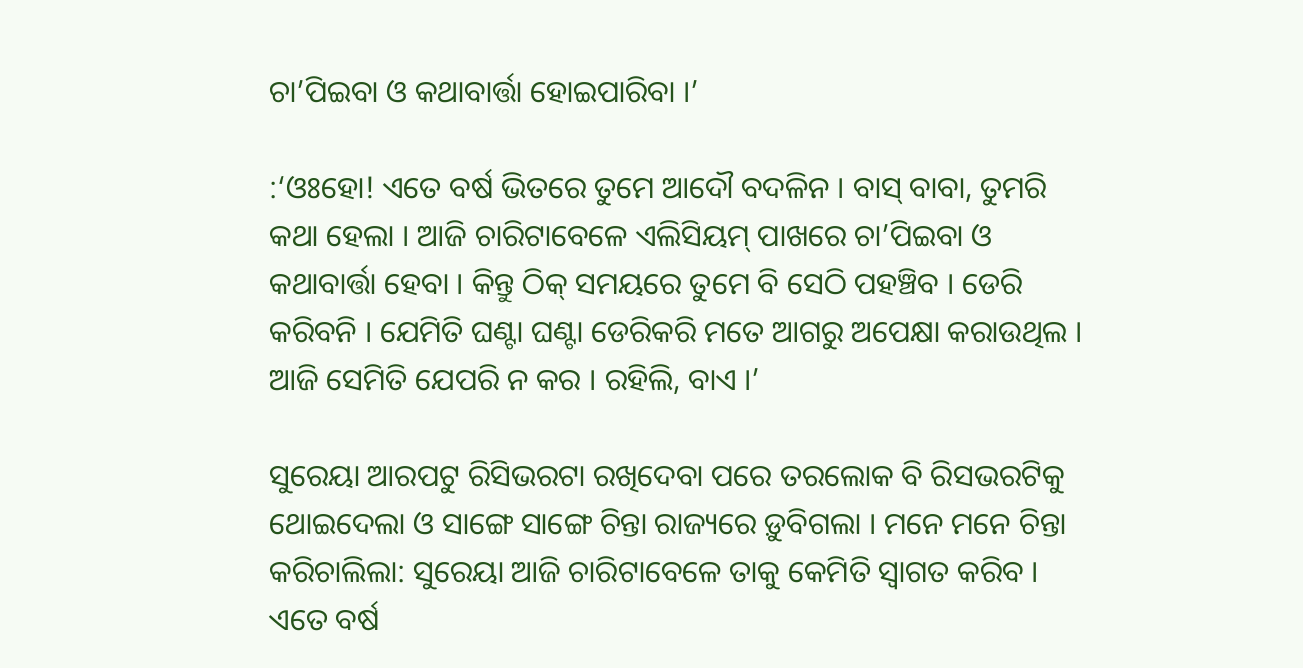ଚା’ପିଇବା ଓ କଥାବାର୍ତ୍ତା ହୋଇପାରିବା ।’

:‘ଓଃହୋ! ଏତେ ବର୍ଷ ଭିତରେ ତୁମେ ଆଦୌ ବଦଳିନ । ବାସ୍‍ ବାବା, ତୁମରି କଥା ହେଲା । ଆଜି ଚାରିଟାବେଳେ ଏଲିସିୟମ୍‍ ପାଖରେ ଚା’ପିଇବା ଓ କଥାବାର୍ତ୍ତା ହେବା । କିନ୍ତୁ ଠିକ୍‍ ସମୟରେ ତୁମେ ବି ସେଠି ପହଞ୍ଚିବ । ଡେରି କରିବନି । ଯେମିତି ଘଣ୍ଟା ଘଣ୍ଟା ଡେରିକରି ମତେ ଆଗରୁ ଅପେକ୍ଷା କରାଉଥିଲ । ଆଜି ସେମିତି ଯେପରି ନ କର । ରହିଲି, ବାଏ ।’

ସୁରେୟା ଆରପଟୁ ରିସିଭରଟା ରଖିଦେବା ପରେ ତରଲୋକ ବି ରିସଭରଟିକୁ ଥୋଇଦେଲା ଓ ସାଙ୍ଗେ ସାଙ୍ଗେ ଚିନ୍ତା ରାଜ୍ୟରେ ଡ଼ୁବିଗଲା । ମନେ ମନେ ଚିନ୍ତା କରିଚାଲିଲା: ସୁରେୟା ଆଜି ଚାରିଟାବେଳେ ତାକୁ କେମିତି ସ୍ୱାଗତ କରିବ । ଏତେ ବର୍ଷ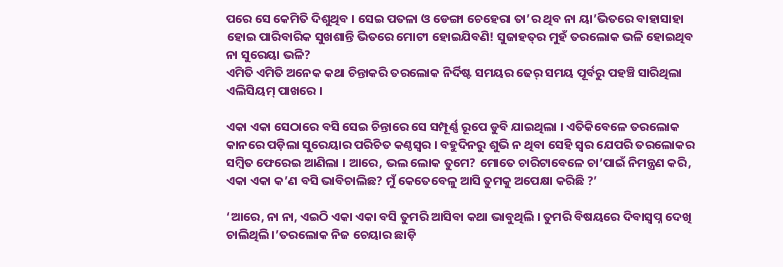ପରେ ସେ କେମିତି ଦିଶୁଥିବ । ସେଇ ପତଳା ଓ ଡେଙ୍ଗା ଚେହେରା ତା’ର ଥିବ ନା ୟା’ଭିତରେ ବାହାସାହା ହୋଇ ପାରିବାରିକ ସୁଖଶାନ୍ତି ଭିତରେ ମୋଟୀ ହୋଇଯିବଣି! ସୁଜାହତ୍‍ର ମୁହଁ ତରଲୋକ ଭଳି ହୋଇଥିବ ନା ସୁରେୟା ଭଳି?
ଏମିତି ଏମିତି ଅନେକ କଥା ଚିନ୍ତାକରି ତରଲୋକ ନିର୍ଦିଷ୍ଟ ସମୟର ଢେର୍‍ ସମୟ ପୂର୍ବରୁ ପହଞ୍ଚି ସାରିଥିଲା ଏଲିସିୟମ୍‍ ପାଖରେ ।

ଏକା ଏକା ସେଠାରେ ବସି ସେଇ ଚିନ୍ତାରେ ସେ ସମ୍ପୂର୍ଣ୍ଣ ରୂପେ ଡୁବି ଯାଇଥିଲା । ଏତିକିବେଳେ ତରଲୋକ କାନରେ ପଡ଼ିଲା ସୁରେୟାର ପରିଚିତ କଣ୍ଠସ୍ୱର । ବହୁଦିନରୁ ଶୁଭି ନ ଥିବା ସେହି ସ୍ୱର ଯେପରି ତରଲୋକର ସମ୍ବିତ ଫେରେଇ ଆଣିଲା । ଆରେ, ଭଲ ଲୋକ ତୁମେ? ମୋତେ ଚାରିଟାବେଳେ ଚା’ପାଇଁ ନିମନ୍ତ୍ରଣ କରି, ଏକା ଏକା କ’ଣ ବସି ଭାବିଚାଲିଛ? ମୁଁ କେତେବେଳୁ ଆସି ତୁମକୁ ଅପେକ୍ଷା କରିଛି ?’

‘ଆରେ, ନା ନା, ଏଇଠି ଏକା ଏକା ବସି ତୁମରି ଆସିବା କଥା ଭାବୁଥିଲି । ତୁମରି ବିଷୟରେ ଦିବାସ୍ୱପ୍ନ ଦେଖି ଚାଲିଥିଲି ।’ତରଲୋକ ନିଜ ଚେୟାର ଛାଡ଼ି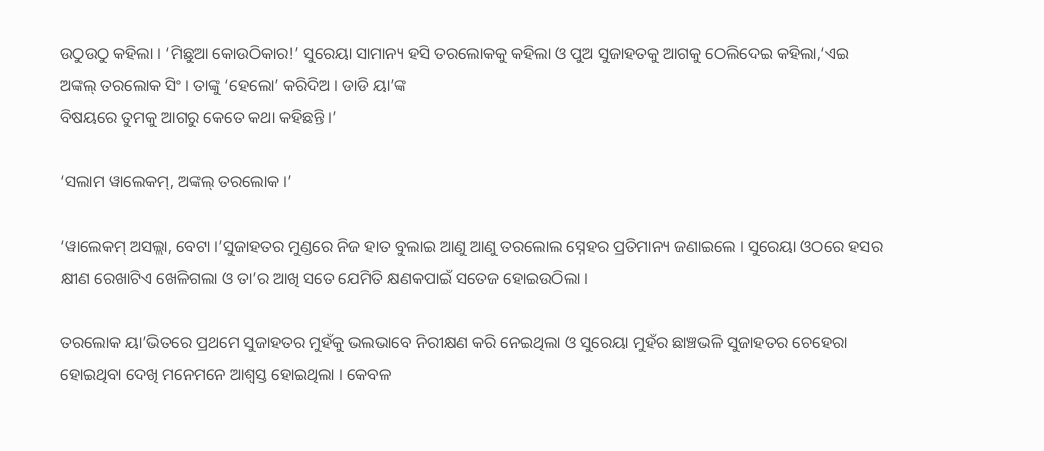ଉଠୁଉଠୁ କହିଲା । ‘ମିଛୁଆ କୋଉଠିକାର!’ ସୁରେୟା ସାମାନ୍ୟ ହସି ତରଲୋକକୁ କହିଲା ଓ ପୁଅ ସୁଜାହତକୁ ଆଗକୁ ଠେଲିଦେଇ କହିଲା,‘ଏଇ ଅଙ୍କଲ୍‍ ତରଲୋକ ସିଂ । ତାଙ୍କୁ ‘ହେଲୋ’ କରିଦିଅ । ଡାଡି ୟା’ଙ୍କ
ବିଷୟରେ ତୁମକୁ ଆଗରୁ କେତେ କଥା କହିଛନ୍ତି ।’

‘ସଲାମ ୱାଲେକମ୍‍, ଅଙ୍କଲ୍‍ ତରଲୋକ ।’

‘ୱାଲେକମ୍‍ ଅସଲ୍ଲା, ବେଟା ।’ସୁଜାହତର ମୁଣ୍ଡରେ ନିଜ ହାତ ବୁଲାଇ ଆଣୁ ଆଣୁ ତରଲୋଲ ସ୍ନେହର ପ୍ରତିମାନ୍ୟ ଜଣାଇଲେ । ସୁରେୟା ଓଠରେ ହସର କ୍ଷୀଣ ରେଖାଟିଏ ଖେଳିଗଲା ଓ ତା’ର ଆଖି ସତେ ଯେମିତି କ୍ଷଣକପାଇଁ ସତେଜ ହୋଇଉଠିଲା ।

ତରଲୋକ ୟା’ଭିତରେ ପ୍ରଥମେ ସୁଜାହତର ମୁହଁକୁ ଭଲଭାବେ ନିରୀକ୍ଷଣ କରି ନେଇଥିଲା ଓ ସୁରେୟା ମୁହଁର ଛାଞ୍ଚଭଳି ସୁଜାହତର ଚେହେରା ହୋଇଥିବା ଦେଖି ମନେମନେ ଆଶ୍ୱସ୍ତ ହୋଇଥିଲା । କେବଳ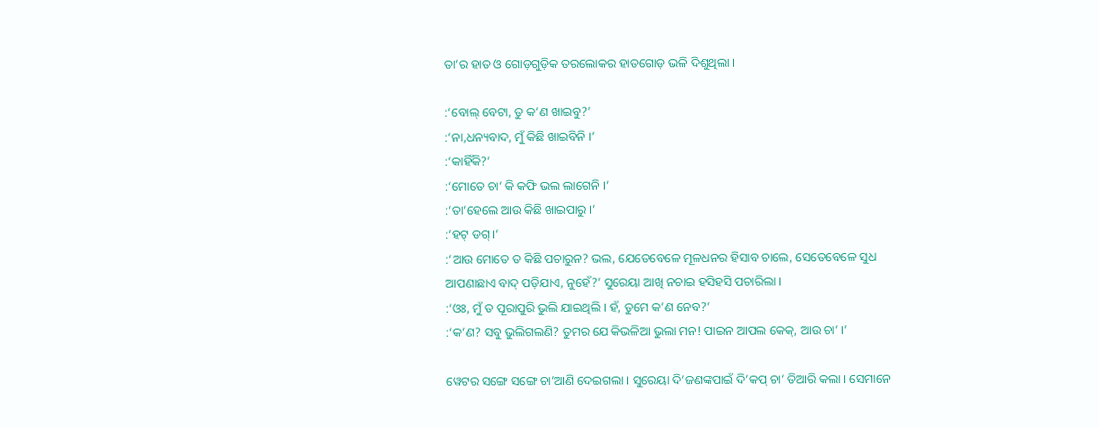ତା’ର ହାତ ଓ ଗୋଡ଼ଗୁଡ଼ିକ ତରଲୋକର ହାତଗୋଡ଼ ଭଳି ଦିଶୁଥିଲା ।

:‘ବୋଲ୍‍ ବେଟା, ତୁ କ’ଣ ଖାଇବୁ?’
:‘ନା,ଧନ୍ୟବାଦ, ମୁଁ କିଛି ଖାଇବିନି ।’
:‘କାହିଁକି?’
:‘ମୋତେ ଚା’ କି କଫି ଭଲ ଲାଗେନି ।’
:‘ତା’ହେଲେ ଆଉ କିଛି ଖାଇପାରୁ ।’
:‘ହଟ୍‍ ଡଗ୍‍ ।’
:‘ଆଉ ମୋତେ ତ କିଛି ପଚାରୁନ? ଭଲ, ଯେତେବେଳେ ମୂଳଧନର ହିସାବ ଚାଲେ, ସେତେବେଳେ ସୁଧ ଆପଣାଛାଏ ବାଦ୍‍ ପଡ଼ିଯାଏ, ନୁହେଁ?’ ସୁରେୟା ଆଖି ନଚାଇ ହସିହସି ପଚାରିଲା ।
:‘ଓଃ, ମୁଁ ତ ପୂରାପୁରି ଭୁଲି ଯାଇଥିଲି । ହଁ, ତୁମେ କ’ଣ ନେବ?’
:‘କ’ଣ? ସବୁ ଭୁଲିଗଲଣି? ତୁମର ଯେ କିଭଳିଆ ଭୁଲା ମନ! ପାଇନ ଆପଲ କେକ୍‍, ଆଉ ଚା’ ।’

ୱେଟର ସଙ୍ଗେ ସଙ୍ଗେ ଚା’ଆଣି ଦେଇଗଲା । ସୁରେୟା ଦି’ଜଣଙ୍କପାଇଁ ଦି’କପ୍‍ ଚା’ ତିଆରି କଲା । ସେମାନେ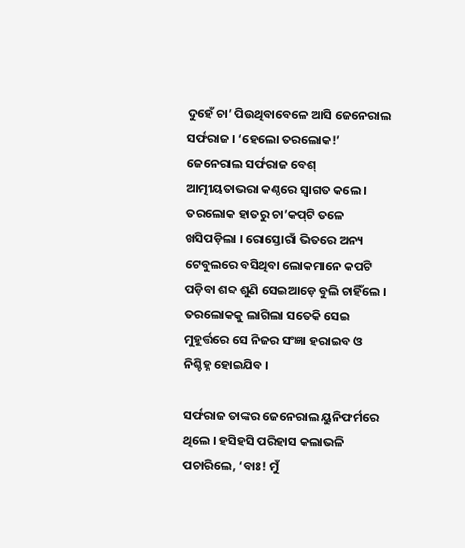ଦୁହେଁ ଚା’ ପିଉଥିବାବେଳେ ଆସି ଜେନେରାଲ ସର୍ଫରାଜ । ‘ହେଲୋ ତରଲୋକ!’ ଜେନେରାଲ ସର୍ଫରାଜ ବେଶ୍‍ ଆତ୍ମୀୟତାଭରା କଣ୍ଠରେ ସ୍ୱାଗତ କଲେ । ତରଲୋକ ହାତରୁ ଚା’କପ୍‍ଟି ତଳେ ଖସିପଡ଼ିଲା । ରୋସ୍ତୋରାଁ ଭିତରେ ଅନ୍ୟ ଟେବୁଲରେ ବସିଥିବା ଲୋକମାନେ କପଟି ପଡ଼ିବା ଶବ୍ଦ ଶୁଣି ସେଇଆଡ଼େ ବୁଲି ଚାହିଁଲେ । ତରଲୋକକୁ ଲାଗିଲା ସତେକି ସେଇ ମୁହୂର୍ତ୍ତରେ ସେ ନିଜର ସଂଜ୍ଞା ହରାଇବ ଓ ନିଶ୍ଚିହ୍ନ ହୋଇଯିବ ।

ସର୍ଫରାଜ ତାଙ୍କର ଜେନେରାଲ ୟୁନିଫର୍ମରେ ଥିଲେ । ହସିହସି ପରିହାସ କଲାଭଳି ପଚାରିଲେ, ‘ବାଃ! ମୁଁ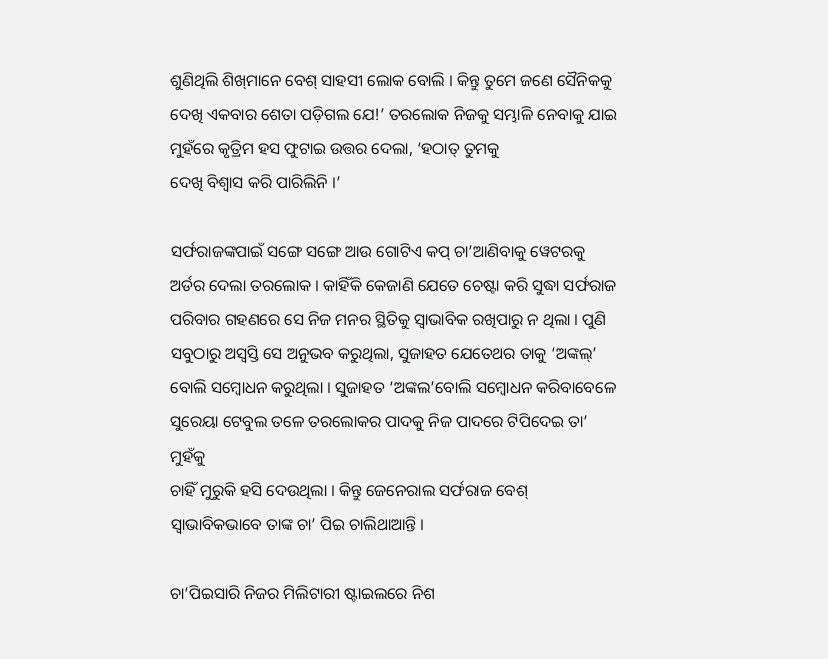ଶୁଣିଥିଲି ଶିଖ୍‍ମାନେ ବେଶ୍‍ ସାହସୀ ଲୋକ ବୋଲି । କିନ୍ତୁ ତୁମେ ଜଣେ ସୈନିକକୁ ଦେଖି ଏକବାର ଶେତା ପଡ଼ିଗଲ ଯେ!’ ତରଲୋକ ନିଜକୁ ସମ୍ଭାଳି ନେବାକୁ ଯାଇ ମୁହଁରେ କୃତ୍ରିମ ହସ ଫୁଟାଇ ଉତ୍ତର ଦେଲା, ‘ହଠାତ୍‍ ତୁମକୁ
ଦେଖି ବିଶ୍ୱାସ କରି ପାରିଲିନି ।’

ସର୍ଫରାଜଙ୍କପାଇଁ ସଙ୍ଗେ ସଙ୍ଗେ ଆଉ ଗୋଟିଏ କପ୍‍ ଚା’ଆଣିବାକୁ ୱେଟରକୁ ଅର୍ଡର ଦେଲା ତରଲୋକ । କାହିଁକି କେଜାଣି ଯେତେ ଚେଷ୍ଟା କରି ସୁଦ୍ଧା ସର୍ଫରାଜ ପରିବାର ଗହଣରେ ସେ ନିଜ ମନର ସ୍ଥିତିକୁ ସ୍ୱାଭାବିକ ରଖିପାରୁ ନ ଥିଲା । ପୁଣି ସବୁଠାରୁ ଅସ୍ୱସ୍ତି ସେ ଅନୁଭବ କରୁଥିଲା, ସୁଜାହତ ଯେତେଥର ତାକୁ ‘ଅଙ୍କଲ୍‍’ ବୋଲି ସମ୍ବୋଧନ କରୁଥିଲା । ସୁଜାହତ ‘ଅଙ୍କଲ’ବୋଲି ସମ୍ବୋଧନ କରିବାବେଳେ ସୁରେୟା ଟେବୁଲ ତଳେ ତରଲୋକର ପାଦକୁ ନିଜ ପାଦରେ ଟିପିଦେଇ ତା’ ମୁହଁକୁ
ଚାହିଁ ମୁରୁକି ହସି ଦେଉଥିଲା । କିନ୍ତୁ ଜେନେରାଲ ସର୍ଫରାଜ ବେଶ୍‍ ସ୍ୱାଭାବିକଭାବେ ତାଙ୍କ ଚା’ ପିଇ ଚାଲିଥାଆନ୍ତି ।

ଚା’ପିଇସାରି ନିଜର ମିଲିଟାରୀ ଷ୍ଟାଇଲରେ ନିଶ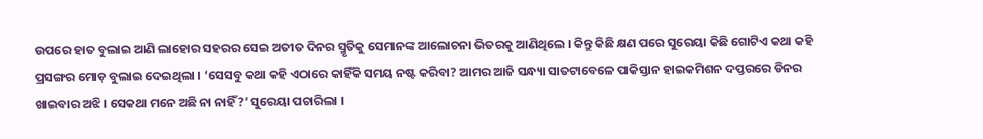ଉପରେ ହାତ ବୁଲାଇ ଆଣି ଲାହୋର ସହରର ସେଇ ଅତୀତ ଦିନର ସ୍ମୃତିକୁ ସେମାନଙ୍କ ଆଲୋଚନା ଭିତରକୁ ଆଣିଥିଲେ । କିନ୍ତୁ କିଛି କ୍ଷଣ ପରେ ସୁରେୟା କିଛି ଗୋଟିଏ କଥା କହି ପ୍ରସଙ୍ଗର ମୋଡ଼ ବୁଲାଇ ଦେଇଥିଲା । ‘ସେସବୁ କଥା କହି ଏଠାରେ କାହିଁକି ସମୟ ନଷ୍ଟ କରିବା? ଆମର ଆଜି ସନ୍ଧ୍ୟା ସାତଟାବେଳେ ପାକିସ୍ତାନ ହାଇକମିଶନ ଦପ୍ତରରେ ଡିନର ଖାଇବାର ଅଝି । ସେକଥା ମନେ ଅଛି ନା ନାହିଁ?’ ସୁରେୟା ପଚାରିଲା ।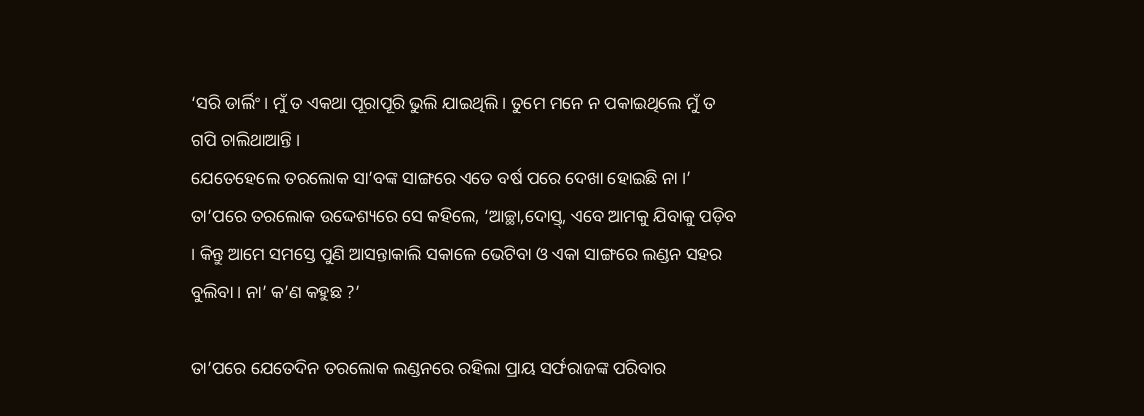‘ସରି ଡାର୍ଲିଂ । ମୁଁ ତ ଏକଥା ପୂରାପୂରି ଭୁଲି ଯାଇଥିଲି । ତୁମେ ମନେ ନ ପକାଇଥିଲେ ମୁଁ ତ ଗପି ଚାଲିଥାଆନ୍ତି ।
ଯେତେହେଲେ ତରଲୋକ ସା’ବଙ୍କ ସାଙ୍ଗରେ ଏତେ ବର୍ଷ ପରେ ଦେଖା ହୋଇଛି ନା ।’ ତା’ପରେ ତରଲୋକ ଉଦ୍ଦେଶ୍ୟରେ ସେ କହିଲେ, ‘ଆଚ୍ଛା,ଦୋସ୍ତ୍‍, ଏବେ ଆମକୁ ଯିବାକୁ ପଡ଼ିବ । କିନ୍ତୁ ଆମେ ସମସ୍ତେ ପୁଣି ଆସନ୍ତାକାଲି ସକାଳେ ଭେଟିବା ଓ ଏକା ସାଙ୍ଗରେ ଲଣ୍ଡନ ସହର ବୁଲିବା । ନା’ କ’ଣ କହୁଛ ?’

ତା’ପରେ ଯେତେଦିନ ତରଲୋକ ଲଣ୍ଡନରେ ରହିଲା ପ୍ରାୟ ସର୍ଫରାଜଙ୍କ ପରିବାର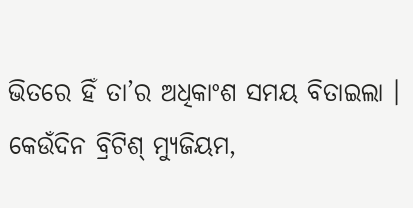ଭିତରେ ହିଁ ତା’ର ଅଧିକାଂଶ ସମୟ ବିତାଇଲା । କେଉଁଦିନ ବ୍ରିଟିଶ୍‍ ମ୍ୟୁଜିୟମ,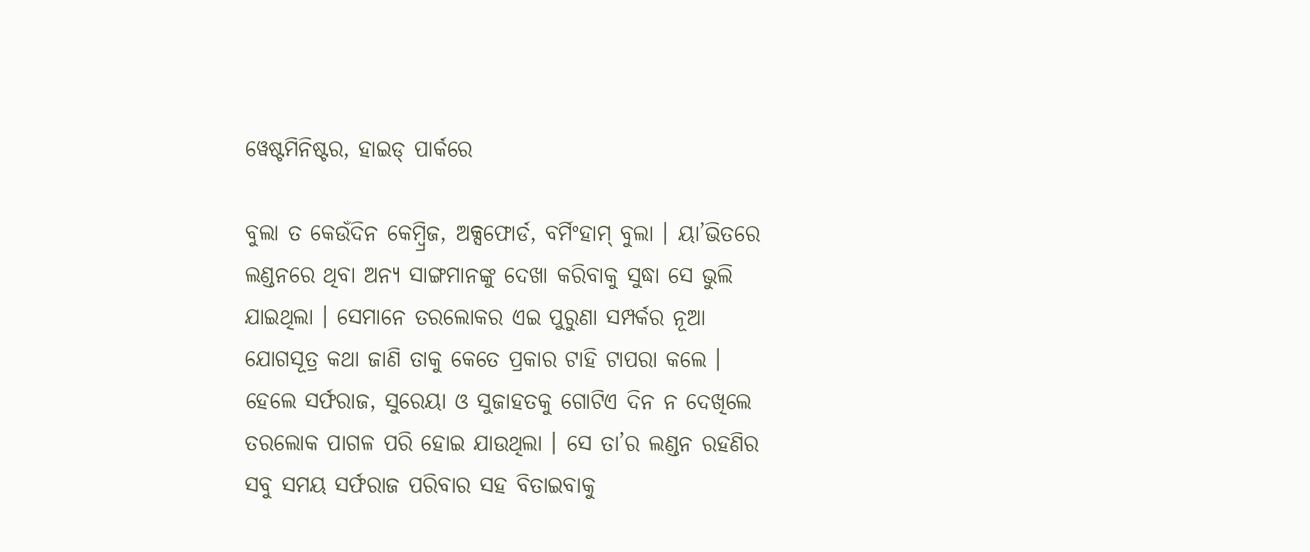ୱେଷ୍ଟମିନିଷ୍ଟର, ହାଇଡ୍‍ ପାର୍କରେ

ବୁଲା ତ କେଉଁଦିନ କେମ୍ବ୍ରିଜ, ଅକ୍ସଫୋର୍ଡ, ବର୍ମିଂହାମ୍‍ ବୁଲା । ୟା’ଭିତରେ ଲଣ୍ଡନରେ ଥିବା ଅନ୍ୟ ସାଙ୍ଗମାନଙ୍କୁ ଦେଖା କରିବାକୁ ସୁଦ୍ଧା ସେ ଭୁଲି ଯାଇଥିଲା । ସେମାନେ ତରଲୋକର ଏଇ ପୁରୁଣା ସମ୍ପର୍କର ନୂଆ ଯୋଗସୂତ୍ର କଥା ଜାଣି ତାକୁ କେତେ ପ୍ରକାର ଟାହି ଟାପରା କଲେ । ହେଲେ ସର୍ଫରାଜ, ସୁରେୟା ଓ ସୁଜାହତକୁ ଗୋଟିଏ ଦିନ ନ ଦେଖିଲେ ତରଲୋକ ପାଗଳ ପରି ହୋଇ ଯାଉଥିଲା । ସେ ତା’ର ଲଣ୍ଡନ ରହଣିର ସବୁ ସମୟ ସର୍ଫରାଜ ପରିବାର ସହ ବିତାଇବାକୁ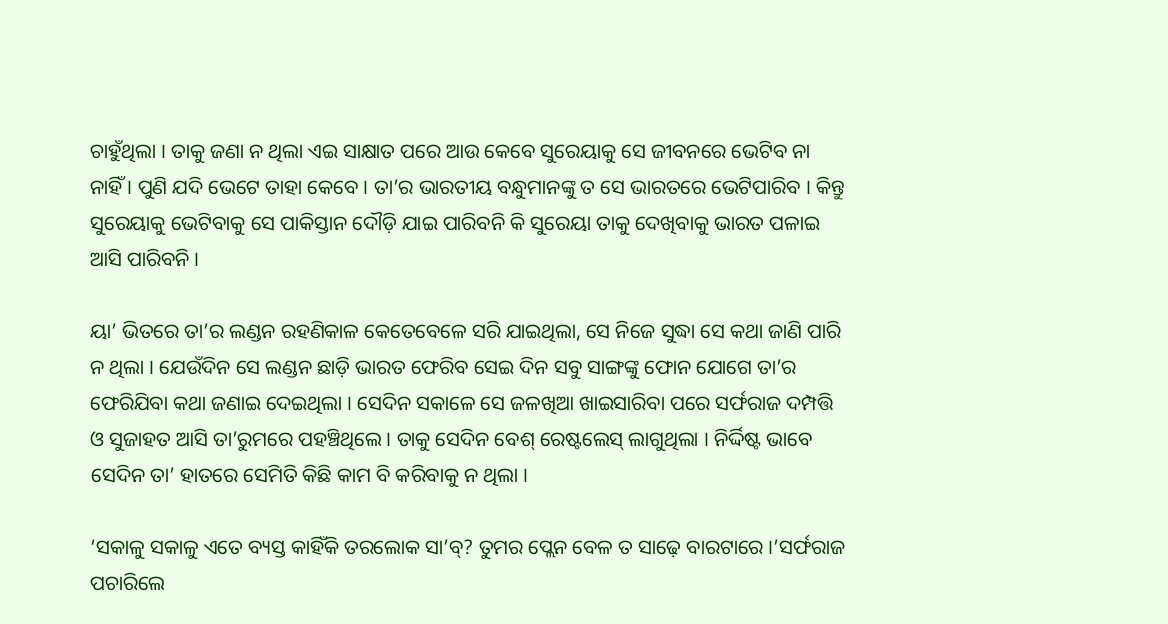ଚାହୁଁଥିଲା । ତାକୁ ଜଣା ନ ଥିଲା ଏଇ ସାକ୍ଷାତ ପରେ ଆଉ କେବେ ସୁରେୟାକୁ ସେ ଜୀବନରେ ଭେଟିବ ନା ନାହିଁ । ପୁଣି ଯଦି ଭେଟେ ତାହା କେବେ । ତା’ର ଭାରତୀୟ ବନ୍ଧୁମାନଙ୍କୁ ତ ସେ ଭାରତରେ ଭେଟିପାରିବ । କିନ୍ତୁ ସୁରେୟାକୁ ଭେଟିବାକୁ ସେ ପାକିସ୍ତାନ ଦୌଡ଼ି ଯାଇ ପାରିବନି କି ସୁରେୟା ତାକୁ ଦେଖିବାକୁ ଭାରତ ପଳାଇ ଆସି ପାରିବନି ।

ୟା’ ଭିତରେ ତା’ର ଲଣ୍ଡନ ରହଣିକାଳ କେତେବେଳେ ସରି ଯାଇଥିଲା, ସେ ନିଜେ ସୁଦ୍ଧା ସେ କଥା ଜାଣି ପାରି ନ ଥିଲା । ଯେଉଁଦିନ ସେ ଲଣ୍ଡନ ଛାଡ଼ି ଭାରତ ଫେରିବ ସେଇ ଦିନ ସବୁ ସାଙ୍ଗଙ୍କୁ ଫୋନ ଯୋଗେ ତା’ର ଫେରିଯିବା କଥା ଜଣାଇ ଦେଇଥିଲା । ସେଦିନ ସକାଳେ ସେ ଜଳଖିଆ ଖାଇସାରିବା ପରେ ସର୍ଫରାଜ ଦମ୍ପତ୍ତି ଓ ସୁଜାହତ ଆସି ତା’ରୁମରେ ପହଞ୍ଚିଥିଲେ । ତାକୁ ସେଦିନ ବେଶ୍‍ ରେଷ୍ଟଲେସ୍‍ ଲାଗୁଥିଲା । ନିର୍ଦ୍ଦିଷ୍ଟ ଭାବେ ସେଦିନ ତା’ ହାତରେ ସେମିତି କିଛି କାମ ବି କରିବାକୁ ନ ଥିଲା ।

‘ସକାଳୁ ସକାଳୁ ଏତେ ବ୍ୟସ୍ତ କାହିଁକି ତରଲୋକ ସା’ବ୍‍? ତୁମର ପ୍ଲେନ ବେଳ ତ ସାଢ଼େ ବାରଟାରେ ।’ସର୍ଫରାଜ ପଚାରିଲେ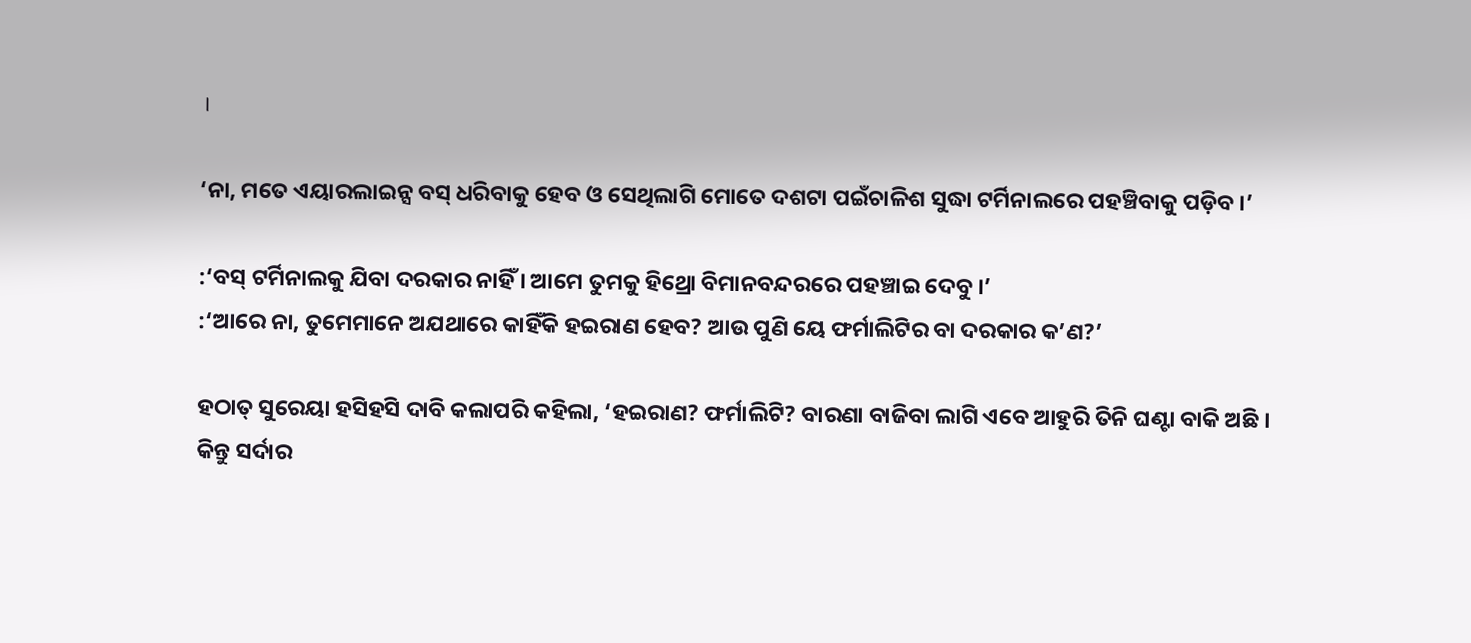।

‘ନା, ମତେ ଏୟାରଲାଇନ୍ସ ବସ୍‍ ଧରିବାକୁ ହେବ ଓ ସେଥିଲାଗି ମୋତେ ଦଶଟା ପଇଁଚାଳିଶ ସୁଦ୍ଧା ଟର୍ମିନାଲରେ ପହଞ୍ଚିବାକୁ ପଡ଼ିବ ।’

:‘ବସ୍‍ ଟର୍ମିନାଲକୁ ଯିବା ଦରକାର ନାହିଁ । ଆମେ ତୁମକୁ ହିଥ୍ରୋ ବିମାନବନ୍ଦରରେ ପହଞ୍ଚାଇ ଦେବୁ ।’
:‘ଆରେ ନା, ତୁମେମାନେ ଅଯଥାରେ କାହିଁକି ହଇରାଣ ହେବ? ଆଉ ପୁଣି ୟେ ଫର୍ମାଲିଟିର ବା ଦରକାର କ’ଣ?’

ହଠାତ୍‍ ସୁରେୟା ହସିହସି ଦାବି କଲାପରି କହିଲା, ‘ହଇରାଣ? ଫର୍ମାଲିଟି? ବାରଣା ବାଜିବା ଲାଗି ଏବେ ଆହୁରି ତିନି ଘଣ୍ଟା ବାକି ଅଛି । କିନ୍ତୁ ସର୍ଦାର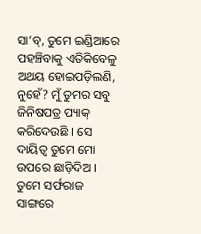ସା’ବ୍‍, ତୁମେ ଇଣ୍ଡିଆରେ ପହଞ୍ଚିବାକୁ ଏତିକିବେଳୁ ଅଥୟ ହୋଇପଡ଼ିଲଣି, ନୁହେଁ? ମୁଁ ତୁମର ସବୁ ଜିନିଷପତ୍ର ପ୍ୟାକ୍‍ କରିଦେଉଛି । ସେ ଦାୟିତ୍ୱ ତୁମେ ମୋ ଉପରେ ଛାଡ଼ିଦିଅ । ତୁମେ ସର୍ଫରାଜ ସାଙ୍ଗରେ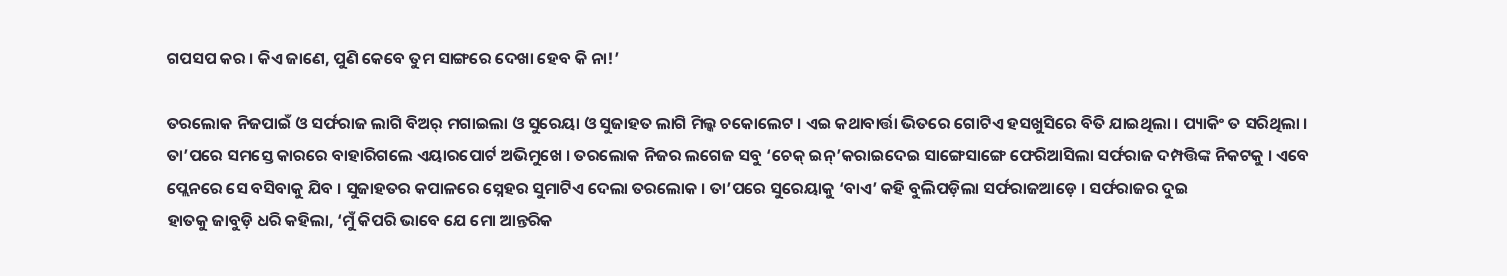ଗପସପ କର । କିଏ ଜାଣେ, ପୁଣି କେବେ ତୁମ ସାଙ୍ଗରେ ଦେଖା ହେବ କି ନା!’

ତରଲୋକ ନିଜପାଇଁ ଓ ସର୍ଫରାଜ ଲାଗି ବିଅର୍‍ ମଗାଇଲା ଓ ସୁରେୟା ଓ ସୁଜାହତ ଲାଗି ମିଲ୍କ ଚକୋଲେଟ । ଏଇ କଥାବାର୍ତ୍ତା ଭିତରେ ଗୋଟିଏ ହସଖୁସିରେ ବିତି ଯାଇଥିଲା । ପ୍ୟାକିଂ ତ ସରିଥିଲା । ତା’ପରେ ସମସ୍ତେ କାରରେ ବାହାରିଗଲେ ଏୟାରପୋର୍ଟ ଅଭିମୁଖେ । ତରଲୋକ ନିଜର ଲଗେଜ ସବୁ ‘ଚେକ୍‍ ଇନ୍‍’କରାଇଦେଇ ସାଙ୍ଗେସାଙ୍ଗେ ଫେରିଆସିଲା ସର୍ଫରାଜ ଦମ୍ପତ୍ତିଙ୍କ ନିକଟକୁ । ଏବେ ପ୍ଲେନରେ ସେ ବସିବାକୁ ଯିବ । ସୁଜାହତର କପାଳରେ ସ୍ନେହର ସୁମାଟିଏ ଦେଲା ତରଲୋକ । ତା’ପରେ ସୁରେୟାକୁ ‘ବାଏ’ କହି ବୁଲିପଡ଼ିଲା ସର୍ଫରାଜଆଡ଼େ । ସର୍ଫରାଜର ଦୁଇ
ହାତକୁ ଜାବୁଡ଼ି ଧରି କହିଲା, ‘ମୁଁ କିପରି ଭାବେ ଯେ ମୋ ଆନ୍ତରିକ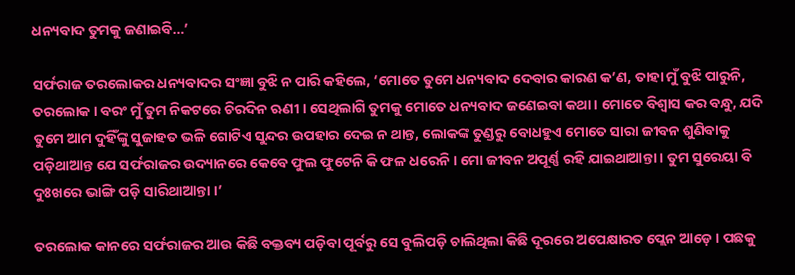ଧନ୍ୟବାଦ ତୁମକୁ ଜଣାଇବି…’

ସର୍ଫରାଜ ତରଲୋକର ଧନ୍ୟବାଦର ସଂଜ୍ଞା ବୁଝି ନ ପାରି କହିଲେ, ‘ମୋତେ ତୁମେ ଧନ୍ୟବାଦ ଦେବାର କାରଣ କ’ଣ, ତାହା ମୁଁ ବୁଝି ପାରୁନି, ତରଲୋକ । ବରଂ ମୁଁ ତୁମ ନିକଟରେ ଚିରଦିନ ଋଣୀ । ସେଥିଲାଗି ତୁମକୁ ମୋତେ ଧନ୍ୟବାଦ ଜଣେଇବା କଥା । ମୋତେ ବିଶ୍ୱାସ କର ବନ୍ଧୁ, ଯଦି ତୁମେ ଆମ ଦୁହିଁଙ୍କୁ ସୁଜାହତ ଭଳି ଗୋଟିଏ ସୁନ୍ଦର ଉପହାର ଦେଇ ନ ଥାନ୍ତ, ଲୋକଙ୍କ ତୁଣ୍ଡରୁ ବୋଧହୁଏ ମୋତେ ସାରା ଜୀବନ ଶୁଣିବାକୁ ପଡ଼ିଥାଆନ୍ତ ଯେ ସର୍ଫରାଜର ଉଦ୍ୟାନରେ କେବେ ଫୁଲ ଫୁଟେନି କି ଫଳ ଧରେନି । ମୋ ଜୀବନ ଅପୂର୍ଣ୍ଣ ରହି ଯାଇଥାଆନ୍ତା । ତୁମ ସୁରେୟା ବି ଦୁଃଖରେ ଭାଙ୍ଗି ପଡ଼ି ସାରିଥାଆନ୍ତା ।’

ତରଲୋକ କାନରେ ସର୍ଫରାଜର ଆଉ କିଛି ବକ୍ତବ୍ୟ ପଡ଼ିବା ପୂର୍ବରୁ ସେ ବୁଲିପଡ଼ି ଚାଲିଥିଲା କିଛି ଦୂରରେ ଅପେକ୍ଷାରତ ପ୍ଲେନ ଆଡ଼େ । ପଛକୁ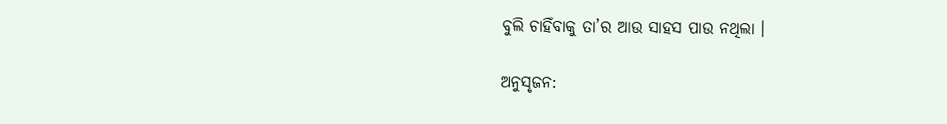ବୁଲି ଚାହିଁବାକୁ ତା’ର ଆଉ ସାହସ ପାଉ ନଥିଲା ।

ଅନୁସୃଜନ: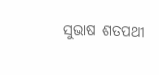ସୁଭାଷ ଶତପଥୀ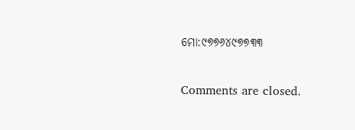ମୋ:୯୭୭୬୪୯୭୭୩୩

Comments are closed.